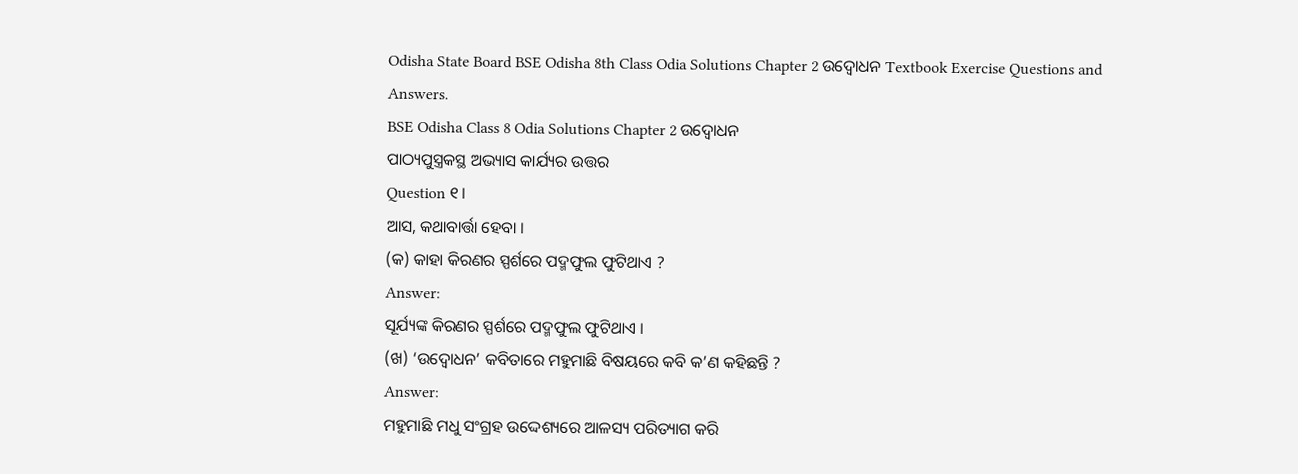Odisha State Board BSE Odisha 8th Class Odia Solutions Chapter 2 ଉଦ୍ବୋଧନ Textbook Exercise Questions and Answers.
BSE Odisha Class 8 Odia Solutions Chapter 2 ଉଦ୍ବୋଧନ
ପାଠ୍ୟପୁସ୍ତ୍ରକସ୍ଥ ଅଭ୍ୟାସ କାର୍ଯ୍ୟର ଉତ୍ତର
Question ୧।
ଆସ, କଥାବାର୍ତ୍ତା ହେବା ।
(କ) କାହା କିରଣର ସ୍ପର୍ଶରେ ପଦ୍ମଫୁଲ ଫୁଟିଥାଏ ?
Answer:
ସୂର୍ଯ୍ୟଙ୍କ କିରଣର ସ୍ପର୍ଶରେ ପଦ୍ମଫୁଲ ଫୁଟିଥାଏ ।
(ଖ) ‘ଉଦ୍ବୋଧନ’ କବିତାରେ ମହୁମାଛି ବିଷୟରେ କବି କ’ଣ କହିଛନ୍ତି ?
Answer:
ମହୁମାଛି ମଧୁ ସଂଗ୍ରହ ଉଦ୍ଦେଶ୍ୟରେ ଆଳସ୍ୟ ପରିତ୍ୟାଗ କରି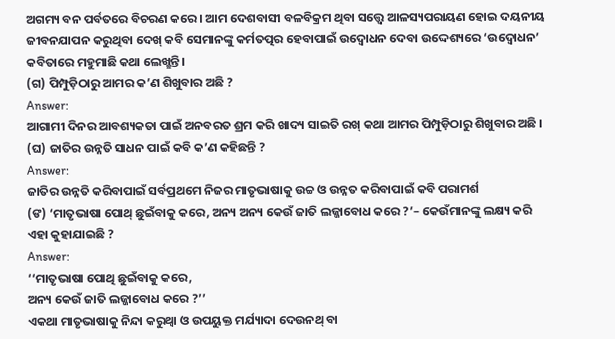ଅଗମ୍ୟ ବନ ପର୍ବତରେ ବିଚରଣ କରେ । ଆମ ଦେଶବାସୀ ବଳବିକ୍ରମ ଥିବା ସତ୍ତ୍ବେ ଆଳସ୍ୟପରାୟଣ ହୋଇ ଦୟନୀୟ ଜୀବନଯାପନ କରୁଥିବା ଦେଖ୍ କବି ସେମାନଙ୍କୁ କର୍ମତତ୍ପର ହେବାପାଇଁ ଉଦ୍ବୋଧନ ଦେବା ଉଦ୍ଦେଶ୍ୟରେ ‘ଉଦ୍ବୋଧନ’ କବିତାରେ ମହୁମାଛି କଥା ଲେଖ୍ଛନ୍ତି।
(ଗ) ପିମ୍ପୁଡ଼ିଠାରୁ ଆମର କ’ଣ ଶିଖୁବାର ଅଛି ?
Answer:
ଆଗାମୀ ଦିନର ଆବଶ୍ୟକତା ପାଇଁ ଅନବରତ ଶ୍ରମ କରି ଖାଦ୍ୟ ସାଇତି ରଖ୍ କଥା ଆମର ପିମ୍ପୁଡ଼ିଠାରୁ ଶିଖୁବାର ଅଛି ।
(ଘ) ଜାତିର ଉନ୍ନତି ସାଧନ ପାଇଁ କବି କ’ଣ କହିଛନ୍ତି ?
Answer:
ଜାତିର ଉନ୍ନତି କରିବାପାଇଁ ସର୍ବପ୍ରଥମେ ନିଜର ମାତୃଭାଷାକୁ ଉଚ୍ଚ ଓ ଉନ୍ନତ କରିବାପାଇଁ କବି ପରାମର୍ଶ
(ଙ) ‘ମାତୃଭାଷା ପୋଥ୍ ଛୁଇଁବାକୁ କରେ, ଅନ୍ୟ ଅନ୍ୟ କେଉଁ ଜାତି ଲଜ୍ଜାବୋଧ କରେ ?’– କେଉଁମାନଙ୍କୁ ଲକ୍ଷ୍ୟ କରି ଏହା କୁହାଯାଇଛି ?
Answer:
‘‘ମାତୃଭାଷା ପୋଥି ଛୁଇଁବାକୁ କରେ,
ଅନ୍ୟ କେଉଁ ଜାତି ଲଜ୍ଜାବୋଧ କରେ ?’’
ଏକଥା ମାତୃଭାଷାକୁ ନିନ୍ଦା କରୁଥ୍ବା ଓ ଉପୟୁକ୍ତ ମର୍ଯ୍ୟାଦା ଦେଉନଥ୍ ବା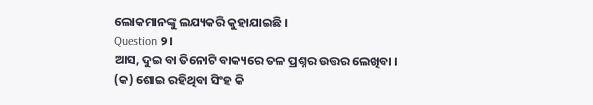ଲୋକମାନଙ୍କୁ ଲଯ୍ୟକରି କୁହାଯାଇଛି ।
Question ୨।
ଆସ, ଦୁଇ ବା ତିନୋଟି ବାକ୍ୟରେ ତଳ ପ୍ରଶ୍ନର ଉତ୍ତର ଲେଖିବା ।
(କ) ଶୋଇ ରହିଥିବା ସିଂହ କି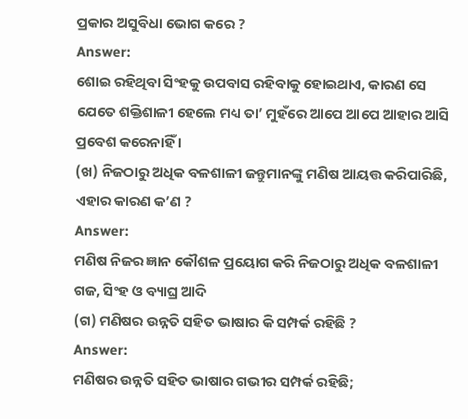ପ୍ରକାର ଅସୁବିଧା ଭୋଗ କରେ ?
Answer:
ଶୋଇ ରହିଥିବା ସିଂହକୁ ଉପବାସ ରହିବାକୁ ହୋଇଥାଏ, କାରଣ ସେ ଯେତେ ଶକ୍ତିଶାଳୀ ହେଲେ ମଧ୍ୟ ତା’ ମୁହଁରେ ଆପେ ଆପେ ଆହାର ଆସି ପ୍ରବେଶ କରେନାହିଁ ।
(ଖ) ନିଜଠାରୁ ଅଧିକ ବଳଶାଳୀ ଜନ୍ତୁମାନଙ୍କୁ ମଣିଷ ଆୟତ୍ତ କରିପାରିଛି, ଏହାର କାରଣ କ’ଣ ?
Answer:
ମଣିଷ ନିଜର ଜ୍ଞାନ କୌଶଳ ପ୍ରୟୋଗ କରି ନିଜଠାରୁ ଅଧିକ ବଳଶାଳୀ ଗଜ, ସିଂହ ଓ ବ୍ୟାଘ୍ର ଆଦି
(ଗ) ମଣିଷର ଉନ୍ନତି ସହିତ ଭାଷାର କି ସମ୍ପର୍କ ରହିଛି ?
Answer:
ମଣିଷର ଉନ୍ନତି ସହିତ ଭାଷାର ଗଭୀର ସମ୍ପର୍କ ରହିଛି;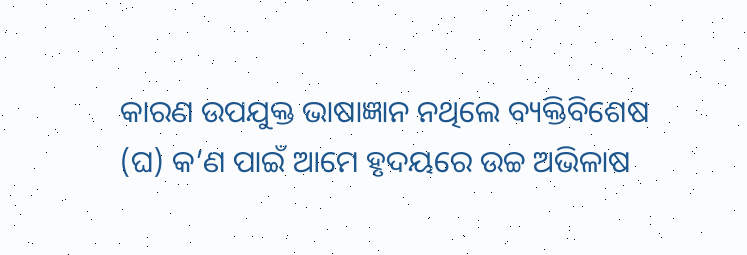କାରଣ ଉପଯୁକ୍ତ ଭାଷାଜ୍ଞାନ ନଥିଲେ ବ୍ୟକ୍ତିବିଶେଷ
(ଘ) କ’ଣ ପାଇଁ ଆମେ ହୃଦୟରେ ଉଚ୍ଚ ଅଭିଳାଷ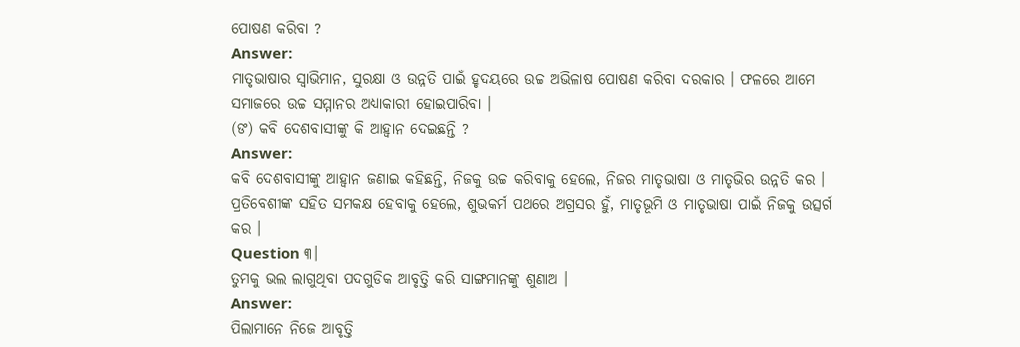ପୋଷଣ କରିବା ?
Answer:
ମାତୃଭାଷାର ସ୍ୱାଭିମାନ, ସୁରକ୍ଷା ଓ ଉନ୍ନତି ପାଇଁ ହୃଦୟରେ ଉଚ୍ଚ ଅଭିଳାଷ ପୋଷଣ କରିବା ଦରକାର । ଫଳରେ ଆମେ ସମାଜରେ ଉଚ୍ଚ ସମ୍ମାନର ଅଧ୍ୟାକାରୀ ହୋଇପାରିବା ।
(ଙ) କବି ଦେଶବାସୀଙ୍କୁ କି ଆହ୍ବାନ ଦେଇଛନ୍ତି ?
Answer:
କବି ଦେଶବାସୀଙ୍କୁ ଆହ୍ଵାନ ଜଣାଇ କହିଛନ୍ତି, ନିଜକୁ ଉଚ୍ଚ କରିବାକୁ ହେଲେ, ନିଜର ମାତୃଭାଷା ଓ ମାତୃଭିର ଉନ୍ନତି କର । ପ୍ରତିବେଶୀଙ୍କ ସହିତ ସମକକ୍ଷ ହେବାକୁ ହେଲେ, ଶୁଭକର୍ମ ପଥରେ ଅଗ୍ରସର ହୁଁ, ମାତୃଭୂମି ଓ ମାତୃଭାଷା ପାଇଁ ନିଜକୁ ଉତ୍ସର୍ଗ କର ।
Question ୩।
ତୁମକୁ ଭଲ ଲାଗୁଥିବା ପଦଗୁଡିକ ଆବୃତ୍ତି କରି ସାଙ୍ଗମାନଙ୍କୁ ଶୁଣାଅ ।
Answer:
ପିଲାମାନେ ନିଜେ ଆବୃତ୍ତି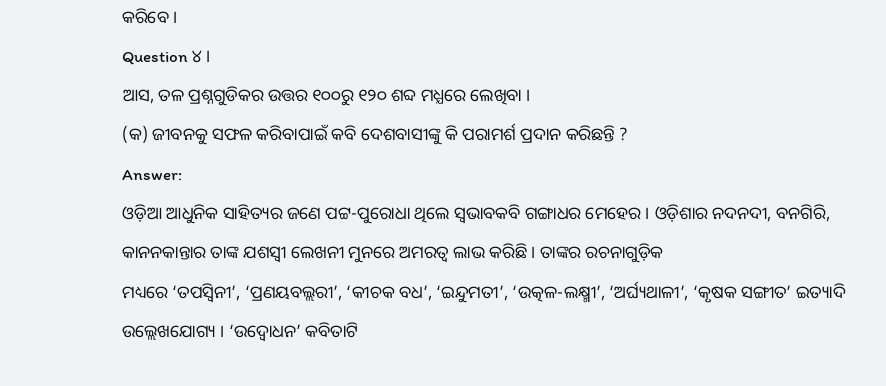କରିବେ ।
Question ୪।
ଆସ, ତଳ ପ୍ରଶ୍ନଗୁଡିକର ଉତ୍ତର ୧୦୦ରୁ ୧୨୦ ଶବ୍ଦ ମଧ୍ଯରେ ଲେଖିବା ।
(କ) ଜୀବନକୁ ସଫଳ କରିବାପାଇଁ କବି ଦେଶବାସୀଙ୍କୁ କି ପରାମର୍ଶ ପ୍ରଦାନ କରିଛନ୍ତି ?
Answer:
ଓଡ଼ିଆ ଆଧୁନିକ ସାହିତ୍ୟର ଜଣେ ପଟ୍ଟ-ପୁରୋଧା ଥିଲେ ସ୍ବଭାବକବି ଗଙ୍ଗାଧର ମେହେର । ଓଡ଼ିଶାର ନଦନଦୀ, ବନଗିରି, କାନନକାନ୍ତାର ତାଙ୍କ ଯଶସ୍ୱୀ ଲେଖନୀ ମୁନରେ ଅମରତ୍ୱ ଲାଭ କରିଛି । ତାଙ୍କର ରଚନାଗୁଡ଼ିକ
ମଧ୍ୟରେ ‘ତପସ୍ବିନୀ’, ‘ପ୍ରଣୟବଲ୍ଲରୀ’, ‘କୀଚକ ବଧ’, ‘ଇନ୍ଦୁମତୀ’, ‘ଉତ୍କଳ-ଲକ୍ଷ୍ମୀ’, ‘ଅର୍ଘ୍ୟଥାଳୀ’, ‘କୃଷକ ସଙ୍ଗୀତ’ ଇତ୍ୟାଦି ଉଲ୍ଲେଖଯୋଗ୍ୟ । ‘ଉଦ୍ବୋଧନ’ କବିତାଟି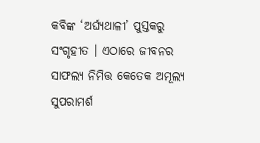କବିଙ୍କ ‘ଅର୍ଘ୍ୟଥାଳୀ’ ପୁସ୍ତକରୁ ସଂଗୃହୀତ । ଏଠାରେ ଜୀବନର ସାଫଲ୍ୟ ନିମିତ୍ତ କେତେକ ଅମୂଲ୍ୟ ସୁପରାମର୍ଶ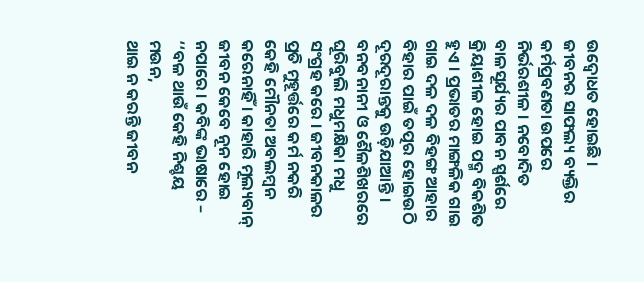ଉଦ୍ବୋଧତ ହୋଇଛି ।
ଜୀବନର ସାଫଲ୍ୟ ବ୍ୟକ୍ତିର କର୍ମପ୍ରବଣତା ଉପରେ ନିର୍ଭରଶୀଳ । ନବୋଦିତ ବାଳସୂର୍ଯ୍ୟର ପାବନ ସ୍ପର୍ଶରେ କ୍ରିୟାଶୀଳ ହୋଇ ପଦ୍ମ ବିକଶିତ ହୁଏ । ପ୍ରଭାତର ମାଙ୍ଗଳିକ ଗାଇ ଗାଇ ଦଳ ଦଳ ବିହଙ୍ଗ ଆହାର ବିହାର ପାଇଁ ତତ୍ପର ହୋଇଉଠି ଦୂରଦୂରାନ୍ତକୁ ଉଡ଼ିଯାଆନ୍ତି । ବନବନାନୀ ଓ ଶୈଳଶିଖରରେ ଘୂରିବୁଲି ମଧୁମକ୍ଷିକା ମଧୁ ସଂଗ୍ରହ କରେ । ଜୀବନକାଳର ପ୍ରତି ମୁହୂର୍ତ୍ତରେ କର୍ମ ନକରି କେହି ମୌନତା ଅବଲମ୍ବନ କରେନାହିଁ । କାହାରି ମୂଲ୍ୟବାନ୍ ଜୀବନ କେବେ ନୂନ ହୋଇ ନପାରେ । କବିଙ୍କ ଭାଷାରେ –
‘‘ବଳ ଥାଉଁ କେହି ନିଶ୍ଚୟ ମଉନ,
ଥାଇ ନ କରନ୍ତି ଜୀବନ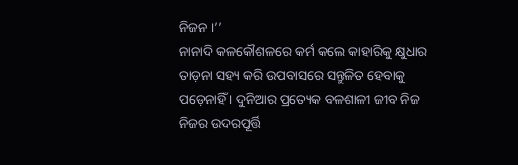ନିଜନ ।’’
ନାନାଦି କଳକୌଶଳରେ କର୍ମ କଲେ କାହାରିକୁ କ୍ଷୁଧାର ତାଡ଼ନା ସହ୍ୟ କରି ଉପବାସରେ ସନ୍ତୁଳିତ ହେବାକୁ ପଡ଼େନାହିଁ । ଦୁନିଆର ପ୍ରତ୍ୟେକ ବଳଶାଳୀ ଜୀବ ନିଜ ନିଜର ଉଦରପୂର୍ତ୍ତି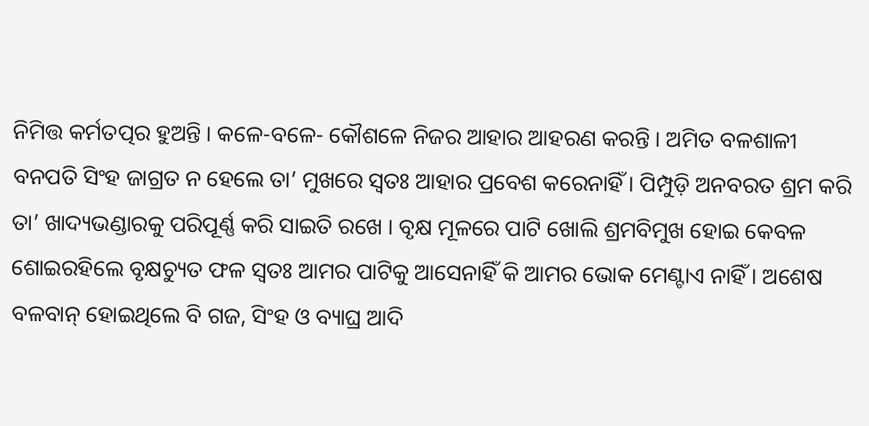ନିମିତ୍ତ କର୍ମତତ୍ପର ହୁଅନ୍ତି । କଳେ-ବଳେ- କୌଶଳେ ନିଜର ଆହାର ଆହରଣ କରନ୍ତି । ଅମିତ ବଳଶାଳୀ ବନପତି ସିଂହ ଜାଗ୍ରତ ନ ହେଲେ ତା’ ମୁଖରେ ସ୍ଵତଃ ଆହାର ପ୍ରବେଶ କରେନାହିଁ । ପିମ୍ପୁଡ଼ି ଅନବରତ ଶ୍ରମ କରି ତା’ ଖାଦ୍ୟଭଣ୍ଡାରକୁ ପରିପୂର୍ଣ୍ଣ କରି ସାଇତି ରଖେ । ବୃକ୍ଷ ମୂଳରେ ପାଟି ଖୋଲି ଶ୍ରମବିମୁଖ ହୋଇ କେବଳ ଶୋଇରହିଲେ ବୃକ୍ଷଚ୍ୟୁତ ଫଳ ସ୍ଵତଃ ଆମର ପାଟିକୁ ଆସେନାହିଁ କି ଆମର ଭୋକ ମେଣ୍ଟାଏ ନାହିଁ । ଅଶେଷ ବଳବାନ୍ ହୋଇଥିଲେ ବି ଗଜ, ସିଂହ ଓ ବ୍ୟାଘ୍ର ଆଦି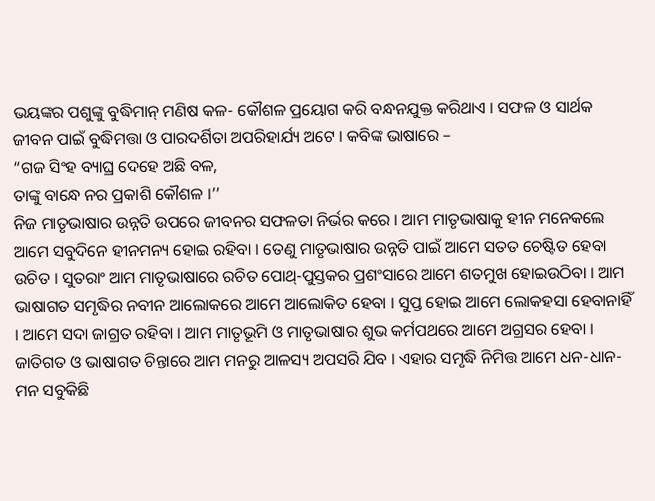ଭୟଙ୍କର ପଶୁଙ୍କୁ ବୁଦ୍ଧିମାନ୍ ମଣିଷ କଳ- କୌଶଳ ପ୍ରୟୋଗ କରି ବନ୍ଧନଯୁକ୍ତ କରିଥାଏ । ସଫଳ ଓ ସାର୍ଥକ ଜୀବନ ପାଇଁ ବୁଦ୍ଧିମତ୍ତା ଓ ପାରଦର୍ଶିତା ଅପରିହାର୍ଯ୍ୟ ଅଟେ । କବିଙ୍କ ଭାଷାରେ –
“ଗଜ ସିଂହ ବ୍ୟାଘ୍ର ଦେହେ ଅଛି ବଳ,
ତାଙ୍କୁ ବାନ୍ଧେ ନର ପ୍ରକାଶି କୌଶଳ ।’’
ନିଜ ମାତୃଭାଷାର ଉନ୍ନତି ଉପରେ ଜୀବନର ସଫଳତା ନିର୍ଭର କରେ । ଆମ ମାତୃଭାଷାକୁ ହୀନ ମନେକଲେ ଆମେ ସବୁଦିନେ ହୀନମନ୍ୟ ହୋଇ ରହିବା । ତେଣୁ ମାତୃଭାଷାର ଉନ୍ନତି ପାଇଁ ଆମେ ସତତ ଚେଷ୍ଟିତ ହେବା ଉଚିତ । ସୁତରାଂ ଆମ ମାତୃଭାଷାରେ ରଚିତ ପୋଥ୍-ପୁସ୍ତକର ପ୍ରଶଂସାରେ ଆମେ ଶତମୁଖ ହୋଇଉଠିବା । ଆମ ଭାଷାଗତ ସମୃଦ୍ଧିର ନବୀନ ଆଲୋକରେ ଆମେ ଆଲୋକିତ ହେବା । ସୁପ୍ତ ହୋଇ ଆମେ ଲୋକହସା ହେବାନାହିଁ । ଆମେ ସଦା ଜାଗ୍ରତ ରହିବା । ଆମ ମାତୃଭୂମି ଓ ମାତୃଭାଷାର ଶୁଭ କର୍ମପଥରେ ଆମେ ଅଗ୍ରସର ହେବା । ଜାତିଗତ ଓ ଭାଷାଗତ ଚିନ୍ତାରେ ଆମ ମନରୁ ଆଳସ୍ୟ ଅପସରି ଯିବ । ଏହାର ସମୃଦ୍ଧି ନିମିତ୍ତ ଆମେ ଧନ-ଧାନ-ମନ ସବୁକିଛି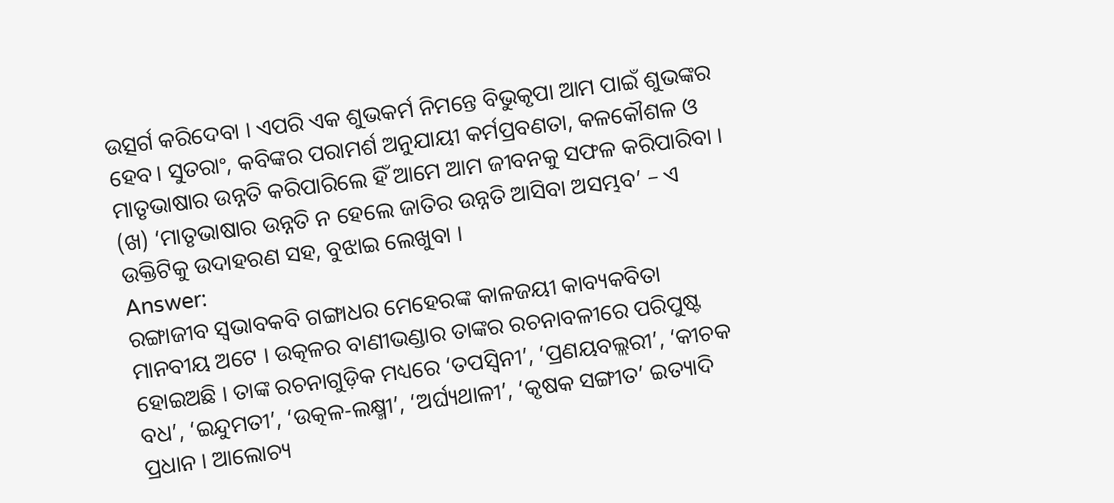ଉତ୍ସର୍ଗ କରିଦେବା । ଏପରି ଏକ ଶୁଭକର୍ମ ନିମନ୍ତେ ବିଭୁକୃପା ଆମ ପାଇଁ ଶୁଭଙ୍କର ହେବ। ସୁତରାଂ, କବିଙ୍କର ପରାମର୍ଶ ଅନୁଯାୟୀ କର୍ମପ୍ରବଣତା, କଳକୌଶଳ ଓ ମାତୃଭାଷାର ଉନ୍ନତି କରିପାରିଲେ ହିଁ ଆମେ ଆମ ଜୀବନକୁ ସଫଳ କରିପାରିବା ।
(ଖ) ‘ମାତୃଭାଷାର ଉନ୍ନତି ନ ହେଲେ ଜାତିର ଉନ୍ନତି ଆସିବା ଅସମ୍ଭବ’ – ଏ ଉକ୍ତିଟିକୁ ଉଦାହରଣ ସହ, ବୁଝାଇ ଲେଖୁବା ।
Answer:
ରଙ୍ଗାଜୀବ ସ୍ବଭାବକବି ଗଙ୍ଗାଧର ମେହେରଙ୍କ କାଳଜୟୀ କାବ୍ୟକବିତା ମାନବୀୟ ଅଟେ । ଉତ୍କଳର ବାଣୀଭଣ୍ଡାର ତାଙ୍କର ରଚନାବଳୀରେ ପରିପୁଷ୍ଟ ହୋଇଅଛି । ତାଙ୍କ ରଚନାଗୁଡ଼ିକ ମଧ୍ୟରେ ‘ତପସ୍ବିନୀ’, ‘ପ୍ରଣୟବଲ୍ଲରୀ’, ‘କୀଚକ ବଧ’, ‘ଇନ୍ଦୁମତୀ’, ‘ଉତ୍କଳ-ଲକ୍ଷ୍ମୀ’, ‘ଅର୍ଘ୍ୟଥାଳୀ’, ‘କୃଷକ ସଙ୍ଗୀତ’ ଇତ୍ୟାଦି ପ୍ରଧାନ । ଆଲୋଚ୍ୟ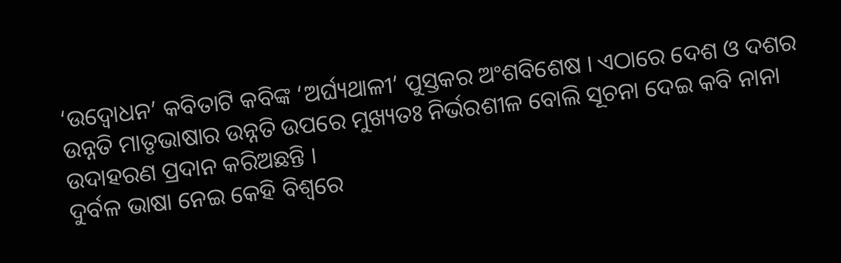‘ଉଦ୍ବୋଧନ’ କବିତାଟି କବିଙ୍କ ‘ଅର୍ଘ୍ୟଥାଳୀ’ ପୁସ୍ତକର ଅଂଶବିଶେଷ । ଏଠାରେ ଦେଶ ଓ ଦଶର ଉନ୍ନତି ମାତୃଭାଷାର ଉନ୍ନତି ଉପରେ ମୁଖ୍ୟତଃ ନିର୍ଭରଶୀଳ ବୋଲି ସୂଚନା ଦେଇ କବି ନାନା ଉଦାହରଣ ପ୍ରଦାନ କରିଅଛନ୍ତି ।
ଦୁର୍ବଳ ଭାଷା ନେଇ କେହି ବିଶ୍ଵରେ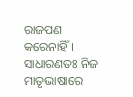ରାଜପଣ କରେନାହିଁ । ସାଧାରଣତଃ ନିଜ ମାତୃଭାଷାରେ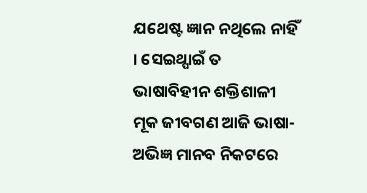ଯଥେଷ୍ଟ ଜ୍ଞାନ ନଥିଲେ ନାହିଁ । ସେଇଥ୍ପାଇଁ ତ ଭାଷାବିହୀନ ଶକ୍ତିଶାଳୀ ମୂକ ଜୀବଗଣ ଆଜି ଭାଷା-ଅଭିଜ୍ଞ ମାନବ ନିକଟରେ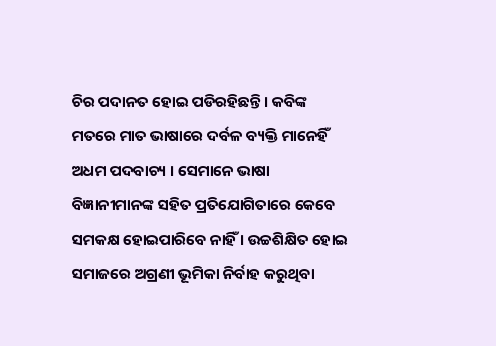ଚିର ପଦାନତ ହୋଇ ପଡିରହିଛନ୍ତି । କବିଙ୍କ ମତରେ ମାତ ଭାଷାରେ ଦର୍ବଳ ବ୍ୟକ୍ତି ମାନେହିଁ ଅଧମ ପଦବାଚ୍ୟ । ସେମାନେ ଭାଷା ବିଜ୍ଞାନୀମାନଙ୍କ ସହିତ ପ୍ରତିଯୋଗିତାରେ କେବେ ସମକକ୍ଷ ହୋଇପାରିବେ ନାହିଁ । ଉଚ୍ଚଶିକ୍ଷିତ ହୋଇ ସମାଜରେ ଅଗ୍ରଣୀ ଭୂମିକା ନିର୍ବାହ କରୁଥିବା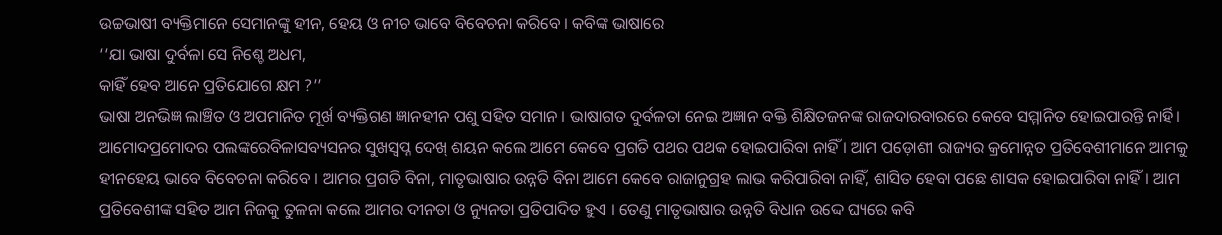ଉଚ୍ଚଭାଷୀ ବ୍ୟକ୍ତିମାନେ ସେମାନଙ୍କୁ ହୀନ, ହେୟ ଓ ନୀଚ ଭାବେ ବିବେଚନା କରିବେ । କବିଙ୍କ ଭାଷାରେ
‘‘ଯା ଭାଷା ଦୁର୍ବଳା ସେ ନିଶ୍ଚେ ଅଧମ,
କାହିଁ ହେବ ଆନେ ପ୍ରତିଯୋଗେ କ୍ଷମ ?’’
ଭାଷା ଅନଭିଜ୍ଞ ଲାଞ୍ଚିତ ଓ ଅପମାନିତ ମୂର୍ଖ ବ୍ୟକ୍ତିଗଣ ଜ୍ଞାନହୀନ ପଶୁ ସହିତ ସମାନ । ଭାଷାଗତ ଦୁର୍ବଳତା ନେଇ ଅଜ୍ଞାନ ବକ୍ତି ଶିକ୍ଷିତଜନଙ୍କ ରାଜଦାରବାରରେ କେବେ ସମ୍ମାନିତ ହୋଇପାରନ୍ତି ନାର୍ହି। ଆମୋଦପ୍ରମୋଦର ପଲଙ୍କରେବିଳାସବ୍ୟସନର ସୁଖସ୍ଵପ୍ନ ଦେଖ୍ ଶୟନ କଲେ ଆମେ କେବେ ପ୍ରଗତି ପଥର ପଥକ ହୋଇପାରିବା ନାହିଁ । ଆମ ପଡ଼ୋଶୀ ରାଜ୍ୟର କ୍ରମୋନ୍ନତ ପ୍ରତିବେଶୀମାନେ ଆମକୁ ହୀନହେୟ ଭାବେ ବିବେଚନା କରିବେ । ଆମର ପ୍ରଗତି ବିନା, ମାତୃଭାଷାର ଉନ୍ନତି ବିନା ଆମେ କେବେ ରାଜାନୁଗ୍ରହ ଲାଭ କରିପାରିବା ନାହିଁ, ଶାସିତ ହେବା ପଛେ ଶାସକ ହୋଇପାରିବା ନାହିଁ। ଆମ ପ୍ରତିବେଶୀଙ୍କ ସହିତ ଆମ ନିଜକୁ ତୁଳନା କଲେ ଆମର ଦୀନତା ଓ ନ୍ୟୁନତା ପ୍ରତିପାଦିତ ହୁଏ । ତେଣୁ ମାତୃଭାଷାର ଉନ୍ନତି ବିଧାନ ଉଦ୍ଦେ ଘ୍ୟରେ କବି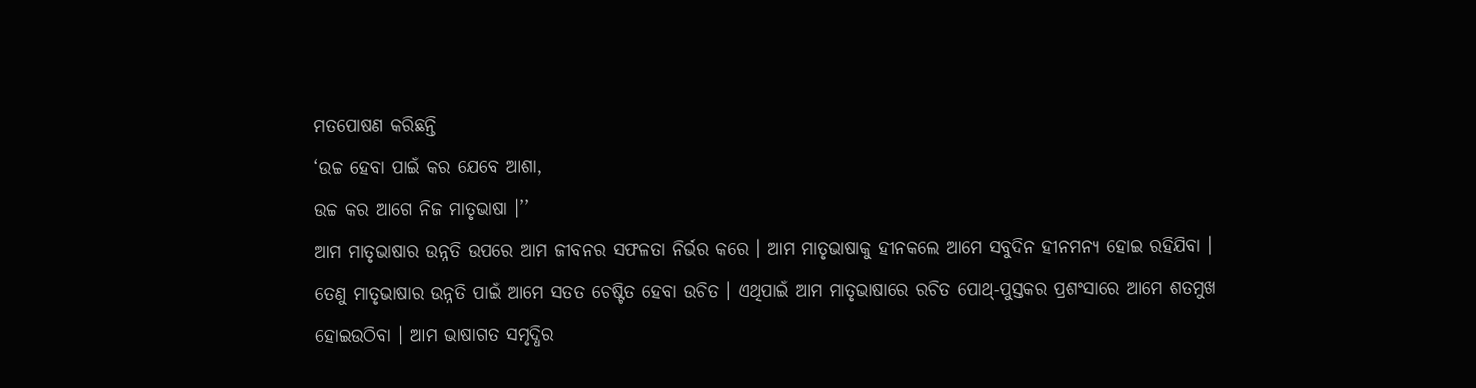ମତପୋଷଣ କରିଛନ୍ତି
‘ଉଚ୍ଚ ହେବା ପାଇଁ କର ଯେବେ ଆଶା,
ଉଚ୍ଚ କର ଆଗେ ନିଜ ମାତୃଭାଷା ।’’
ଆମ ମାତୃଭାଷାର ଉନ୍ନତି ଉପରେ ଆମ ଜୀବନର ସଫଳତା ନିର୍ଭର କରେ । ଆମ ମାତୃଭାଷାକୁ ହୀନକଲେ ଆମେ ସବୁଦିନ ହୀନମନ୍ୟ ହୋଇ ରହିଯିବା । ତେଣୁ ମାତୃଭାଷାର ଉନ୍ନତି ପାଇଁ ଆମେ ସତତ ଚେଷ୍ଟିତ ହେବା ଉଚିତ । ଏଥିପାଇଁ ଆମ ମାତୃଭାଷାରେ ରଚିତ ପୋଥ୍-ପୁସ୍ତକର ପ୍ରଶଂସାରେ ଆମେ ଶତମୁଖ ହୋଇଉଠିବା । ଆମ ଭାଷାଗତ ସମୃଦ୍ଧିର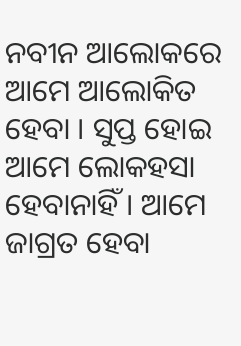ନବୀନ ଆଲୋକରେ ଆମେ ଆଲୋକିତ ହେବା । ସୁପ୍ତ ହୋଇ ଆମେ ଲୋକହସା ହେବାନାହିଁ । ଆମେ ଜାଗ୍ରତ ହେବା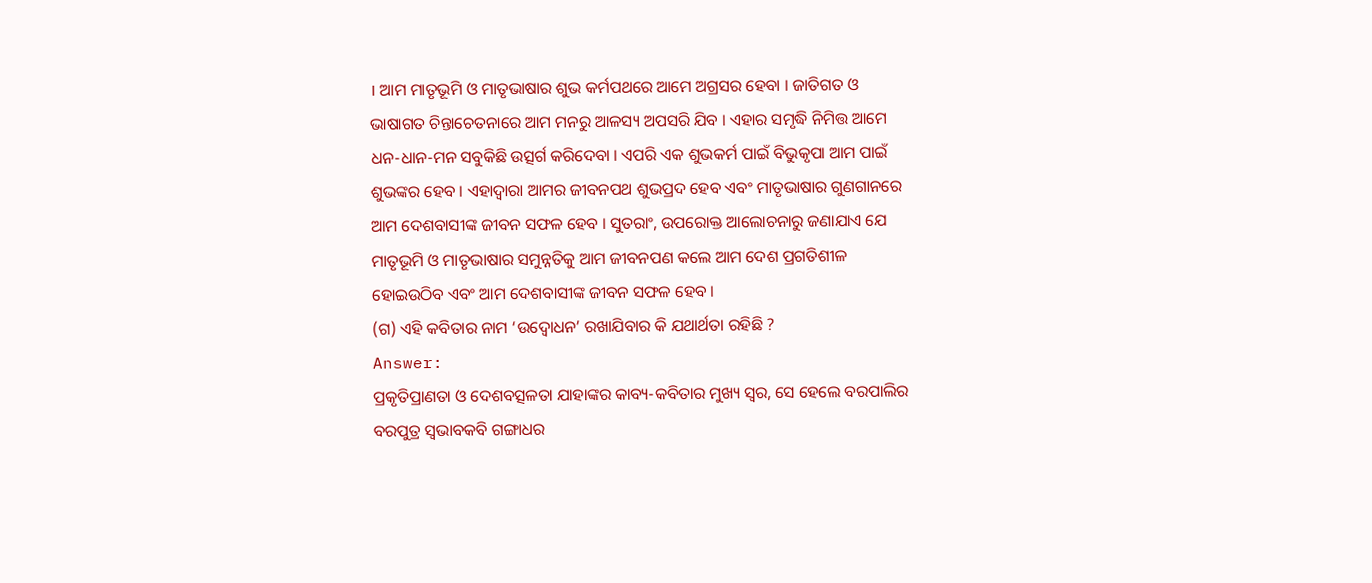। ଆମ ମାତୃଭୂମି ଓ ମାତୃଭାଷାର ଶୁଭ କର୍ମପଥରେ ଆମେ ଅଗ୍ରସର ହେବା । ଜାତିଗତ ଓ ଭାଷାଗତ ଚିନ୍ତାଚେତନାରେ ଆମ ମନରୁ ଆଳସ୍ୟ ଅପସରି ଯିବ । ଏହାର ସମୃଦ୍ଧି ନିମିତ୍ତ ଆମେ ଧନ-ଧାନ-ମନ ସବୁକିଛି ଉତ୍ସର୍ଗ କରିଦେବା । ଏପରି ଏକ ଶୁଭକର୍ମ ପାଇଁ ବିଭୁକୃପା ଆମ ପାଇଁ ଶୁଭଙ୍କର ହେବ । ଏହାଦ୍ଵାରା ଆମର ଜୀବନପଥ ଶୁଭପ୍ରଦ ହେବ ଏବଂ ମାତୃଭାଷାର ଗୁଣଗାନରେ ଆମ ଦେଶବାସୀଙ୍କ ଜୀବନ ସଫଳ ହେବ । ସୁତରାଂ, ଉପରୋକ୍ତ ଆଲୋଚନାରୁ ଜଣାଯାଏ ଯେ ମାତୃଭୂମି ଓ ମାତୃଭାଷାର ସମୁନ୍ନତିକୁ ଆମ ଜୀବନପଣ କଲେ ଆମ ଦେଶ ପ୍ରଗତିଶୀଳ ହୋଇଉଠିବ ଏବଂ ଆମ ଦେଶବାସୀଙ୍କ ଜୀବନ ସଫଳ ହେବ ।
(ଗ) ଏହି କବିତାର ନାମ ‘ଉଦ୍ବୋଧନ’ ରଖାଯିବାର କି ଯଥାର୍ଥତା ରହିଛି ?
Answer:
ପ୍ରକୃତିପ୍ରାଣତା ଓ ଦେଶବତ୍ସଳତା ଯାହାଙ୍କର କାବ୍ୟ-କବିତାର ମୁଖ୍ୟ ସ୍ବର, ସେ ହେଲେ ବରପାଲିର ବରପୁତ୍ର ସ୍ଵଭାବକବି ଗଙ୍ଗାଧର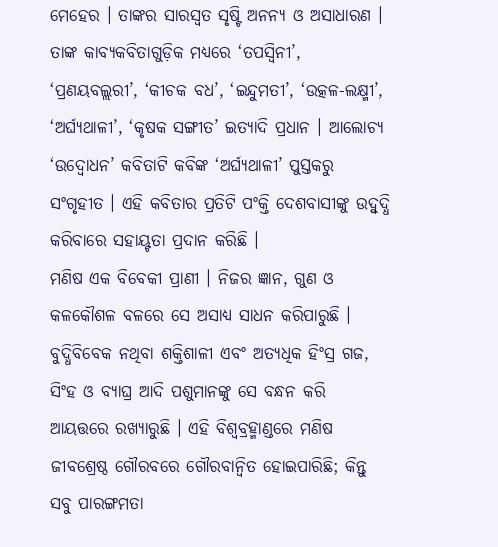ମେହେର । ତାଙ୍କର ସାରସ୍ବତ ସୃଷ୍ଟି ଅନନ୍ୟ ଓ ଅସାଧାରଣ । ତାଙ୍କ କାବ୍ୟକବିତାଗୁଡ଼ିକ ମଧ୍ୟରେ ‘ତପସ୍ବିନୀ’, ‘ପ୍ରଣୟବଲ୍ଲରୀ’, ‘କୀଚକ ବଧ’, ‘ଇନ୍ଦୁମତୀ’, ‘ଉତ୍କଳ-ଲକ୍ଷ୍ମୀ’, ‘ଅର୍ଘ୍ୟଥାଳୀ’, ‘କୃଷକ ସଙ୍ଗୀତ’ ଇତ୍ୟାଦି ପ୍ରଧାନ । ଆଲୋଚ୍ୟ ‘ଉଦ୍ବୋଧନ’ କବିତାଟି କବିଙ୍କ ‘ଅର୍ଘ୍ୟଥାଳୀ’ ପୁସ୍ତକରୁ ସଂଗୃହୀତ । ଏହି କବିତାର ପ୍ରତିଟି ପଂକ୍ତି ଦେଶବାସୀଙ୍କୁ ଉଦ୍ବୁଦ୍ଧି କରିବାରେ ସହାୟ୍ଟତା ପ୍ରଦାନ କରିଛି ।
ମଣିଷ ଏକ ବିବେକୀ ପ୍ରାଣୀ । ନିଜର ଜ୍ଞାନ, ଗୁଣ ଓ କଳକୌଶଳ ବଳରେ ସେ ଅସାଧ୍ୟ ସାଧନ କରିପାରୁଛି । ବୁଦ୍ଧିବିବେକ ନଥିବା ଶକ୍ତିଶାଳୀ ଏବଂ ଅତ୍ୟଧିକ ହିଂସ୍ର ଗଜ, ସିଂହ ଓ ବ୍ୟାଘ୍ର ଆଦି ପଶୁମାନଙ୍କୁ ସେ ବନ୍ଧନ କରି ଆୟତ୍ତରେ ରଖ୍ଯାରୁଛି । ଏହି ବିଶ୍ୱବ୍ରହ୍ମାଣ୍ଡରେ ମଣିଷ ଜୀବଶ୍ରେଷ୍ଠ ଗୌରବରେ ଗୌରବାନ୍ବିତ ହୋଇପାରିଛି; କିନ୍ତୁ ସବୁ ପାରଙ୍ଗମତା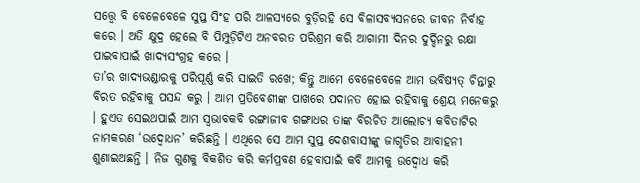ସତ୍ତ୍ବେ ବି ବେଳେବେଳେ ସୁପ୍ତ ସିଂହ ପରି ଆଳସ୍ୟରେ ବୁଡ଼ିରହି ସେ ବିଳାସବ୍ୟସନରେ ଜୀବନ ନିର୍ବାହ କରେ । ଅତି କ୍ଷୁଦ୍ର ହେଲେ ବି ପିମ୍ପୁଡ଼ିଟିଏ ଅନବରତ ପରିଶ୍ରମ କରି ଆଗାମୀ ଦିନର ଦୁର୍ଦ୍ଦିନରୁ ରକ୍ଷା ପାଇବାପାଇଁ ଖାଦ୍ୟସଂଗ୍ରହ କରେ ।
ତା’ର ଖାଦ୍ୟଭଣ୍ଡାରକୁ ପରିପୂର୍ଣ୍ଣ କରି ସାଇତି ରଖେ; କିନ୍ତୁ ଆମେ ବେଳେବେଳେ ଆମ ଭବିଷ୍ୟତ୍ ଚିନ୍ତାରୁ ବିରତ ରହିବାକୁ ପସନ୍ଦ କରୁ । ଆମ ପ୍ରତିବେଶୀଙ୍କ ପାଖରେ ପଦାନତ ହୋଇ ରହିବାକୁ ଶ୍ରେୟ ମନେକରୁ । ହୁଏତ ସେଇଥପାଇଁ ଆମ ସ୍ବଭାବକବି ରଙ୍ଗାଜୀବ ଗଙ୍ଗାଧର ତାଙ୍କ ବିରଚିତ ଆଲୋଚ୍ୟ କବିତାଟିର ନାମକରଣ ‘ଉଦ୍ବୋଧନ’ କରିଛନ୍ତି । ଏଥିରେ ସେ ଆମ ସୁପ୍ତ ଦେଶବାସୀଙ୍କୁ ଜାଗୃତିର ଆବାହନୀ ଶୁଣାଇଅଛନ୍ତି । ନିଜ ଗୁଣକୁ ବିକଶିତ କରି କର୍ମପ୍ରବଣ ହେବାପାଇଁ କବି ଆମକୁ ଉଦ୍ବୋଧ କରି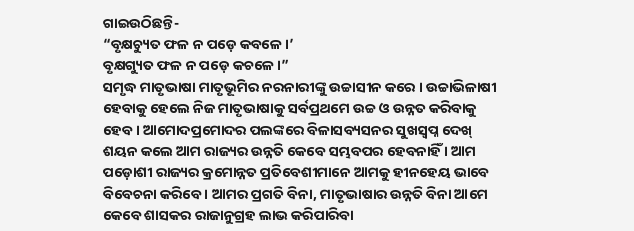ଗାଇଉଠିଛନ୍ତି-
“ବୃକ୍ଷଚ୍ୟୁତ ଫଳ ନ ପଡ଼େ କବଳେ ।’
ବୃକ୍ଷଗ୍ୟୁତ ଫଳ ନ ପଡ଼େ କଚଳେ ।”
ସମୃଦ୍ଧ ମାତୃଭାଷା ମାତୃଭୂମିର ନରନାରୀଙ୍କୁ ଉଚ୍ଚାସୀନ କରେ । ଉଚ୍ଚାଭିଳାଷୀ ହେବାକୁ ହେଲେ ନିଜ ମାତୃଭାଷାକୁ ସର୍ବପ୍ରଥମେ ଉଚ୍ଚ ଓ ଉନ୍ନତ କରିବାକୁ ହେବ । ଆମୋଦପ୍ରମୋଦର ପଲଙ୍କରେ ବିଳାସବ୍ୟସନର ସୁଖସ୍ଵପ୍ନ ଦେଖ୍ ଶୟନ କଲେ ଆମ ରାଜ୍ୟର ଉନ୍ନତି କେବେ ସମ୍ଭବପର ହେବନାହିଁ । ଆମ ପଡ଼ୋଶୀ ରାଜ୍ୟର କ୍ରମୋନ୍ନତ ପ୍ରତିବେଶୀମାନେ ଆମକୁ ହୀନହେୟ ଭାବେ ବିବେଚନା କରିବେ । ଆମର ପ୍ରଗତି ବିନା, ମାତୃଭାଷାର ଉନ୍ନତି ବିନା ଆମେ କେବେ ଶାସକର ରାଜାନୁଗ୍ରହ ଲାଭ କରିପାରିବା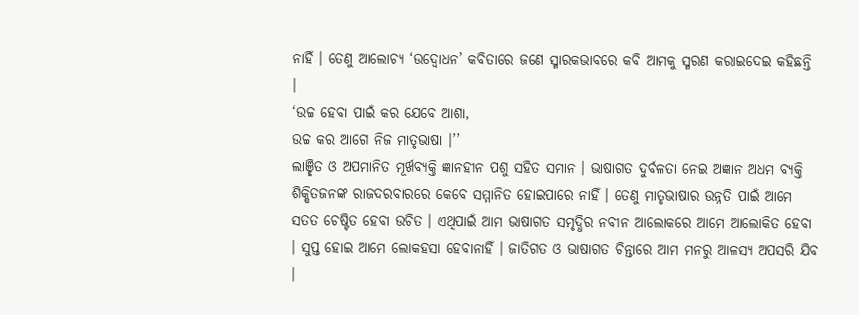ନାହିଁ । ତେଣୁ ଆଲୋଚ୍ୟ ‘ଉଦ୍ବୋଧନ’ କବିତାରେ ଜଣେ ସ୍ମାରକଭାବରେ କବି ଆମକୁ ସ୍ମରଣ କରାଇଦେଇ କହିଛନ୍ତି ।
‘ଉଚ୍ଚ ହେବା ପାଇଁ କର ଯେବେ ଆଶା,
ଉଚ୍ଚ କର ଆଗେ ନିଜ ମାତୃଭାଷା ।’’
ଲାଞ୍ଛିତ ଓ ଅପମାନିତ ମୂର୍ଖବ୍ୟକ୍ତି ଜ୍ଞାନହୀନ ପଶୁ ସହିତ ସମାନ । ଭାଷାଗତ ଦୁର୍ବଳତା ନେଇ ଅଜ୍ଞାନ ଅଧମ ବ୍ୟକ୍ତି ଶିକ୍ଷିତଜନଙ୍କ ରାଜଦରବାରରେ କେବେ ସମ୍ମାନିତ ହୋଇପାରେ ନାହିଁ । ତେଣୁ ମାତୃଭାଷାର ଉନ୍ନତି ପାଇଁ ଆମେ ସତତ ଚେଷ୍ଟିତ ହେବା ଉଚିତ । ଏଥିପାଇଁ ଆମ ଭାଷାଗତ ସମୃଦ୍ଧିର ନବୀନ ଆଲୋକରେ ଆମେ ଆଲୋକିତ ହେବା । ସୁପ୍ତ ହୋଇ ଆମେ ଲୋକହସା ହେବାନାହିଁ । ଜାତିଗତ ଓ ଭାଷାଗତ ଚିନ୍ତାରେ ଆମ ମନରୁ ଆଳସ୍ୟ ଅପସରି ଯିବ ।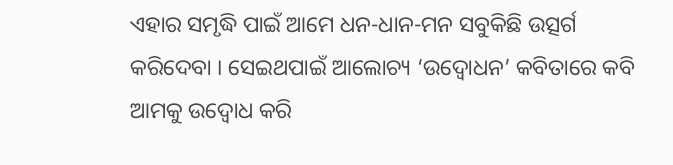ଏହାର ସମୃଦ୍ଧି ପାଇଁ ଆମେ ଧନ-ଧାନ-ମନ ସବୁକିଛି ଉତ୍ସର୍ଗ କରିଦେବା । ସେଇଥପାଇଁ ଆଲୋଚ୍ୟ ‘ଉଦ୍ବୋଧନ’ କବିତାରେ କବି ଆମକୁ ଉଦ୍ବୋଧ କରି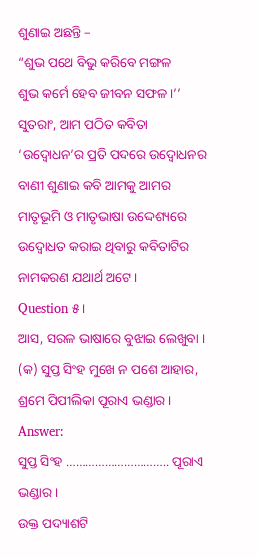ଶୁଣାଇ ଅଛନ୍ତି –
“ଶୁଭ ପଥେ ବିଭୁ କରିବେ ମଙ୍ଗଳ
ଶୁଭ କର୍ମେ ହେବ ଜୀବନ ସଫଳ ।’’
ସୁତରାଂ, ଆମ ପଠିତ କବିତା ‘ଉଦ୍ବୋଧନ’ର ପ୍ରତି ପଦରେ ଉଦ୍ବୋଧନର ବାଣୀ ଶୁଣାଇ କବି ଆମକୁ ଆମର ମାତୃଭୂମି ଓ ମାତୃଭାଷା ଉଦ୍ଦେଶ୍ୟରେ ଉଦ୍ବୋଧତ କରାଇ ଥିବାରୁ କବିତାଟିର ନାମକରଣ ଯଥାର୍ଥ ଅଟେ ।
Question ୫।
ଆସ, ସରଳ ଭାଷାରେ ବୁଝାଇ ଲେଖୁବା ।
(କ) ସୁପ୍ତ ସିଂହ ମୁଖେ ନ ପଶେ ଆହାର,
ଶ୍ରମେ ପିପୀଲିକା ପୂରାଏ ଭଣ୍ଡାର ।
Answer:
ସୁପ୍ତ ସିଂହ ………………………….. ପୂରାଏ ଭଣ୍ଡାର ।
ଉକ୍ତ ପଦ୍ୟାଶଟି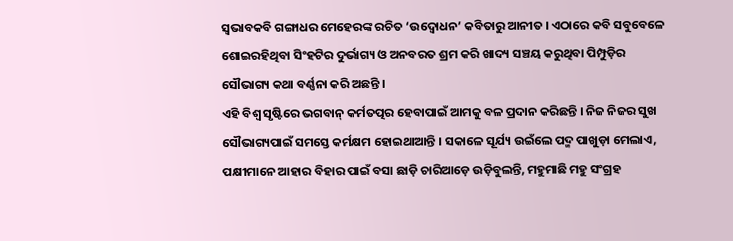ସ୍ବଭାବକବି ଗଙ୍ଗାଧର ମେହେରଙ୍କ ରଚିତ ‘ଉଦ୍ବୋଧନ’ କବିତାରୁ ଆନୀତ । ଏଠାରେ କବି ସବୁବେଳେ ଶୋଇରହିଥିବା ସିଂହଟିର ଦୁର୍ଭାଗ୍ୟ ଓ ଅନବରତ ଶ୍ରମ କରି ଖାଦ୍ୟ ସଞ୍ଚୟ କରୁଥିବା ପିମ୍ପୁଡ଼ିର ସୌଭାଗ୍ୟ କଥା ବର୍ଣ୍ଣନା କରି ଅଛନ୍ତି ।
ଏହି ବିଶ୍ୱ ସୃଷ୍ଟିରେ ଭଗବାନ୍ କର୍ମତତ୍ପର ହେବାପାଇଁ ଆମକୁ ବଳ ପ୍ରଦାନ କରିଛନ୍ତି । ନିଜ ନିଜର ସୁଖ ସୌଭାଗ୍ୟପାଇଁ ସମସ୍ତେ କର୍ମକ୍ଷମ ହୋଇଥାଆନ୍ତି । ସକାଳେ ସୂର୍ଯ୍ୟ ଉଇଁଲେ ପଦ୍ମ ପାଖୁଡ଼ା ମେଲାଏ, ପକ୍ଷୀମାନେ ଆହାର ବିହାର ପାଇଁ ବସା ଛାଡ଼ି ଚାରିଆଡ଼େ ଉଡ଼ିବୁଲନ୍ତି, ମହୁମାଛି ମହୁ ସଂଗ୍ରହ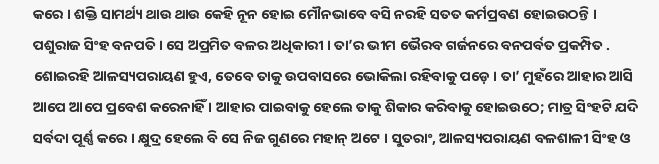କରେ । ଶକ୍ତି ସାମର୍ଥ୍ୟ ଥାଉ ଥାଉ କେହି ନୂନ ହୋଇ ମୌନଭାବେ ବସି ନରହି ସତତ କର୍ମପ୍ରବଣ ହୋଇଉଠନ୍ତି ।
ପଶୁରାଜ ସିଂହ ବନପତି । ସେ ଅପ୍ରମିତ ବଳର ଅଧିକାରୀ । ତା’ର ଭୀମ ଭୈରବ ଗର୍ଜନରେ ବନପର୍ବତ ପ୍ରକମ୍ପିତ . ଶୋଇରହି ଆଳସ୍ୟପରାୟଣ ହୁଏ, ତେବେ ତାକୁ ଉପବାସରେ ଭୋକିଲା ରହିବାକୁ ପଡ଼େ । ତା’ ମୁହଁରେ ଆହାର ଆସି ଆପେ ଆପେ ପ୍ରବେଶ କରେନାହିଁ । ଆହାର ପାଇବାକୁ ହେଲେ ତାକୁ ଶିକାର କରିବାକୁ ହୋଇଉଠେ; ମାତ୍ର ସିଂହଟି ଯଦି ସର୍ବଦା ପୂର୍ଣ୍ଣ କରେ । କ୍ଷୁଦ୍ର ହେଲେ ବି ସେ ନିଜ ଗୁଣରେ ମହାନ୍ ଅଟେ । ସୁତରାଂ, ଆଳସ୍ୟପରାୟଣ ବଳଶାଳୀ ସିଂହ ଓ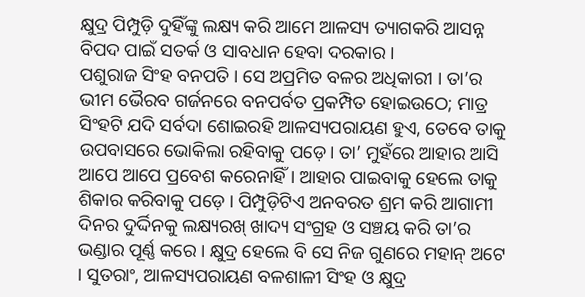କ୍ଷୁଦ୍ର ପିମ୍ପୁଡ଼ି ଦୁହିଁଙ୍କୁ ଲକ୍ଷ୍ୟ କରି ଆମେ ଆଳସ୍ୟ ତ୍ୟାଗକରି ଆସନ୍ନ ବିପଦ ପାଇଁ ସତର୍କ ଓ ସାବଧାନ ହେବା ଦରକାର ।
ପଶୁରାଜ ସିଂହ ବନପତି । ସେ ଅପ୍ରମିତ ବଳର ଅଧିକାରୀ । ତା’ର ଭୀମ ଭୈରବ ଗର୍ଜନରେ ବନପର୍ବତ ପ୍ରକମ୍ପିତ ହୋଇଉଠେ; ମାତ୍ର ସିଂହଟି ଯଦି ସର୍ବଦା ଶୋଇରହି ଆଳସ୍ୟପରାୟଣ ହୁଏ, ତେବେ ତାକୁ ଉପବାସରେ ଭୋକିଲା ରହିବାକୁ ପଡ଼େ। ତା’ ମୁହଁରେ ଆହାର ଆସି ଆପେ ଆପେ ପ୍ରବେଶ କରେନାହିଁ । ଆହାର ପାଇବାକୁ ହେଲେ ତାକୁ ଶିକାର କରିବାକୁ ପଡ଼େ । ପିମ୍ପୁଡ଼ିଟିଏ ଅନବରତ ଶ୍ରମ କରି ଆଗାମୀ ଦିନର ଦୁର୍ଦ୍ଦିନକୁ ଲକ୍ଷ୍ୟରଖ୍ ଖାଦ୍ୟ ସଂଗ୍ରହ ଓ ସଞ୍ଚୟ କରି ତା’ର ଭଣ୍ଡାର ପୂର୍ଣ୍ଣ କରେ । କ୍ଷୁଦ୍ର ହେଲେ ବି ସେ ନିଜ ଗୁଣରେ ମହାନ୍ ଅଟେ । ସୁତରାଂ, ଆଳସ୍ୟପରାୟଣ ବଳଶାଳୀ ସିଂହ ଓ କ୍ଷୁଦ୍ର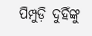ପିମ୍ପୁଡ଼ି ଦୁହିଁଙ୍କୁ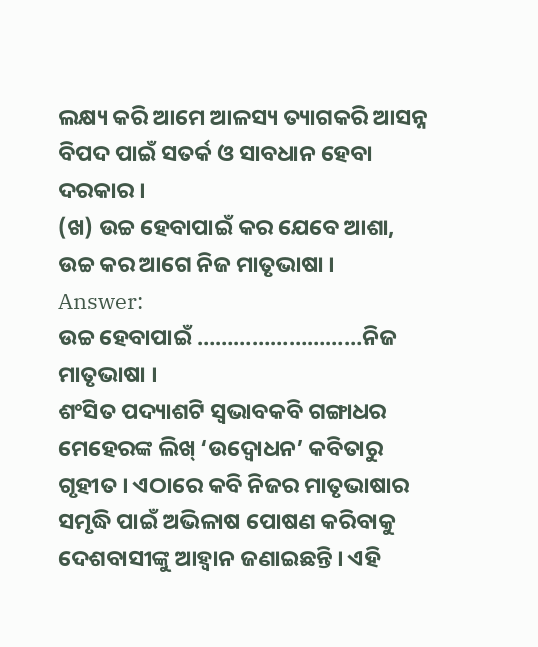ଲକ୍ଷ୍ୟ କରି ଆମେ ଆଳସ୍ୟ ତ୍ୟାଗକରି ଆସନ୍ନ ବିପଦ ପାଇଁ ସତର୍କ ଓ ସାବଧାନ ହେବା ଦରକାର ।
(ଖ) ଉଚ୍ଚ ହେବାପାଇଁ କର ଯେବେ ଆଶା,
ଉଚ୍ଚ କର ଆଗେ ନିଜ ମାତୃଭାଷା ।
Answer:
ଉଚ୍ଚ ହେବାପାଇଁ ………………………ନିଜ ମାତୃଭାଷା ।
ଶଂସିତ ପଦ୍ୟାଶଟି ସ୍ବଭାବକବି ଗଙ୍ଗାଧର ମେହେରଙ୍କ ଲିଖ୍ ‘ଉଦ୍ବୋଧନ’ କବିତାରୁ ଗୃହୀତ । ଏଠାରେ କବି ନିଜର ମାତୃଭାଷାର ସମୃଦ୍ଧି ପାଇଁ ଅଭିଳାଷ ପୋଷଣ କରିବାକୁ ଦେଶବାସୀଙ୍କୁ ଆହ୍ୱାନ ଜଣାଇଛନ୍ତି । ଏହି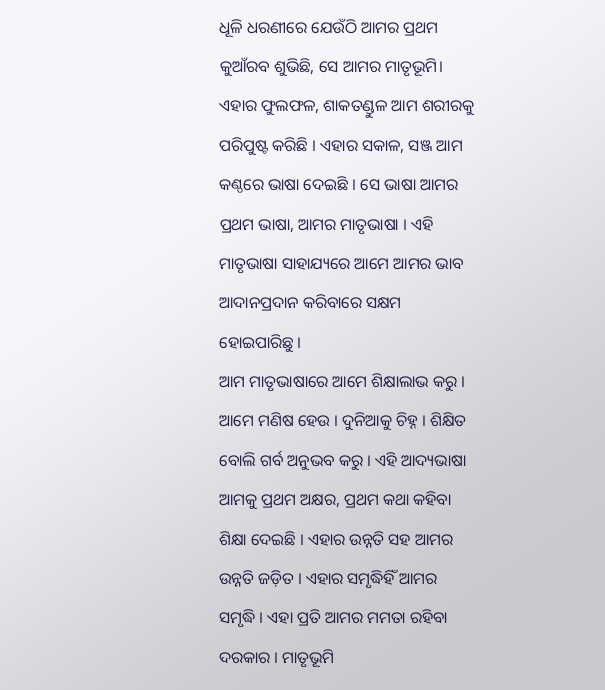ଧୂଳି ଧରଣୀରେ ଯେଉଁଠି ଆମର ପ୍ରଥମ କୁଆଁରବ ଶୁଭିଛି, ସେ ଆମର ମାତୃଭୂମି। ଏହାର ଫୁଲଫଳ, ଶାକତଣ୍ଡୁଳ ଆମ ଶରୀରକୁ ପରିପୁଷ୍ଟ କରିଛି । ଏହାର ସକାଳ, ସଞ୍ଜ ଆମ କଣ୍ଠରେ ଭାଷା ଦେଇଛି । ସେ ଭାଷା ଆମର ପ୍ରଥମ ଭାଷା, ଆମର ମାତୃଭାଷା । ଏହି ମାତୃଭାଷା ସାହାଯ୍ୟରେ ଆମେ ଆମର ଭାବ ଆଦାନପ୍ରଦାନ କରିବାରେ ସକ୍ଷମ ହୋଇପାରିଛୁ ।
ଆମ ମାତୃଭାଷାରେ ଆମେ ଶିକ୍ଷାଲାଭ କରୁ । ଆମେ ମଣିଷ ହେଉ । ଦୁନିଆକୁ ଚିହ୍ନ । ଶିକ୍ଷିତ ବୋଲି ଗର୍ବ ଅନୁଭବ କରୁ । ଏହି ଆଦ୍ୟଭାଷା ଆମକୁ ପ୍ରଥମ ଅକ୍ଷର, ପ୍ରଥମ କଥା କହିବା ଶିକ୍ଷା ଦେଇଛି । ଏହାର ଉନ୍ନତି ସହ ଆମର ଉନ୍ନତି ଜଡ଼ିତ । ଏହାର ସମୃଦ୍ଧିହିଁ ଆମର ସମୃଦ୍ଧି । ଏହା ପ୍ରତି ଆମର ମମତା ରହିବା ଦରକାର । ମାତୃଭୂମି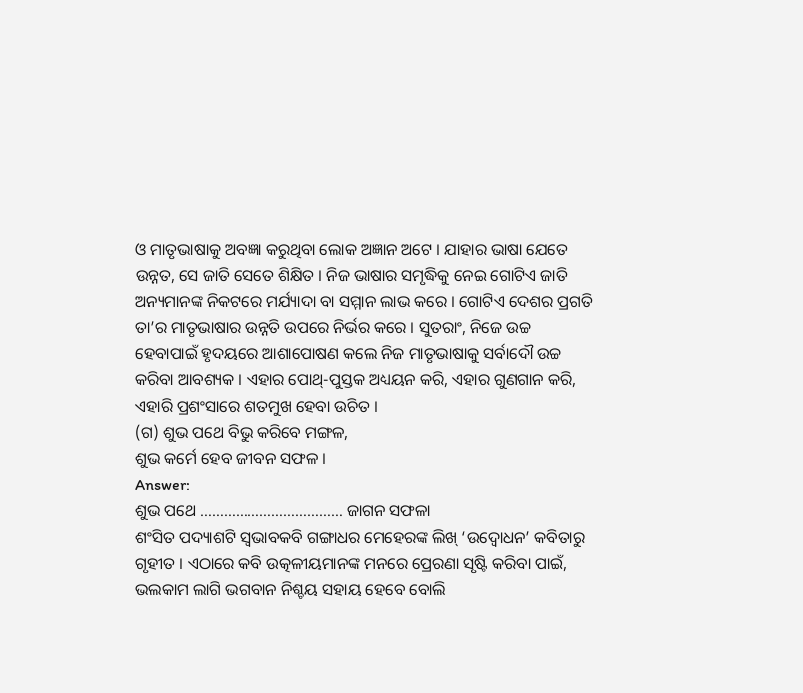ଓ ମାତୃଭାଷାକୁ ଅବଜ୍ଞା କରୁଥିବା ଲୋକ ଅଜ୍ଞାନ ଅଟେ । ଯାହାର ଭାଷା ଯେତେ ଉନ୍ନତ, ସେ ଜାତି ସେତେ ଶିକ୍ଷିତ । ନିଜ ଭାଷାର ସମୃଦ୍ଧିକୁ ନେଇ ଗୋଟିଏ ଜାତି ଅନ୍ୟମାନଙ୍କ ନିକଟରେ ମର୍ଯ୍ୟାଦା ବା ସମ୍ମାନ ଲାଭ କରେ । ଗୋଟିଏ ଦେଶର ପ୍ରଗତି ତା’ର ମାତୃଭାଷାର ଉନ୍ନତି ଉପରେ ନିର୍ଭର କରେ । ସୁତରାଂ, ନିଜେ ଉଚ୍ଚ ହେବାପାଇଁ ହୃଦୟରେ ଆଶାପୋଷଣ କଲେ ନିଜ ମାତୃଭାଷାକୁ ସର୍ବାଦୌ ଉଚ୍ଚ କରିବା ଆବଶ୍ୟକ । ଏହାର ପୋଥ୍-ପୁସ୍ତକ ଅଧ୍ୟୟନ କରି, ଏହାର ଗୁଣଗାନ କରି, ଏହାରି ପ୍ରଶଂସାରେ ଶତମୁଖ ହେବା ଉଚିତ ।
(ଗ) ଶୁଭ ପଥେ ବିଭୁ କରିବେ ମଙ୍ଗଳ,
ଶୁଭ କର୍ମେ ହେବ ଜୀବନ ସଫଳ ।
Answer:
ଶୁଭ ପଥେ ……………………………… ଜାଗନ ସଫଳା
ଶଂସିତ ପଦ୍ୟାଶଟି ସ୍ୱଭାବକବି ଗଙ୍ଗାଧର ମେହେରଙ୍କ ଲିଖ୍ ‘ଉଦ୍ବୋଧନ’ କବିତାରୁ ଗୃହୀତ । ଏଠାରେ କବି ଉତ୍କଳୀୟମାନଙ୍କ ମନରେ ପ୍ରେରଣା ସୃଷ୍ଟି କରିବା ପାଇଁ, ଭଲକାମ ଲାଗି ଭଗବାନ ନିଶ୍ଚୟ ସହାୟ ହେବେ ବୋଲି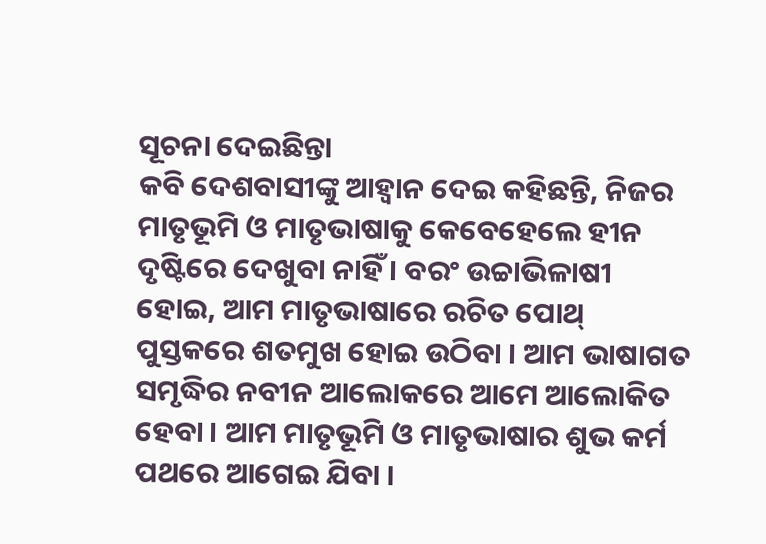ସୂଚନା ଦେଇଛିନ୍ତା
କବି ଦେଶବାସୀଙ୍କୁ ଆହ୍ଵାନ ଦେଇ କହିଛନ୍ତି, ନିଜର ମାତୃଭୂମି ଓ ମାତୃଭାଷାକୁ କେବେହେଲେ ହୀନ ଦୃଷ୍ଟିରେ ଦେଖୁବା ନାହିଁ । ବରଂ ଉଚ୍ଚାଭିଳାଷୀ ହୋଇ, ଆମ ମାତୃଭାଷାରେ ରଚିତ ପୋଥ୍ ପୁସ୍ତକରେ ଶତମୁଖ ହୋଇ ଉଠିବା । ଆମ ଭାଷାଗତ ସମୃଦ୍ଧିର ନବୀନ ଆଲୋକରେ ଆମେ ଆଲୋକିତ ହେବା । ଆମ ମାତୃଭୂମି ଓ ମାତୃଭାଷାର ଶୁଭ କର୍ମ ପଥରେ ଆଗେଇ ଯିବା ।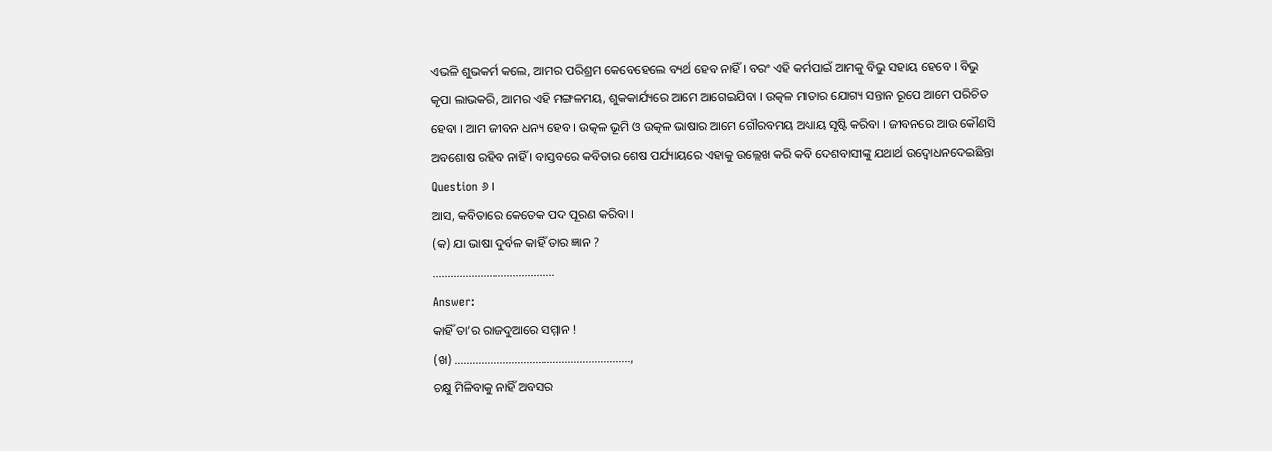ଏଭଳି ଶୁଭକର୍ମ କଲେ, ଆମର ପରିଶ୍ରମ କେବେହେଲେ ବ୍ୟର୍ଥ ହେବ ନାହିଁ । ବରଂ ଏହି କର୍ମପାଇଁ ଆମକୁ ବିଭୁ ସହାୟ ହେବେ । ବିଭୁ କୃପା ଲାଭକରି, ଆମର ଏହି ମଙ୍ଗଳମୟ, ଶୁକକାର୍ଯ୍ୟରେ ଆମେ ଆଗେଇଯିବା । ଉତ୍କଳ ମାତାର ଯୋଗ୍ୟ ସନ୍ତାନ ରୂପେ ଆମେ ପରିଚିତ ହେବା । ଆମ ଜୀବନ ଧନ୍ୟ ହେବ । ଉତ୍କଳ ଭୂମି ଓ ଉତ୍କଳ ଭାଷାର ଆମେ ଗୌରବମୟ ଅଧ୍ୟାୟ ସୃଷ୍ଟି କରିବା । ଜୀବନରେ ଆଉ କୌଣସି ଅବଶୋଷ ରହିବ ନାହିଁ । ବାସ୍ତବରେ କବିତାର ଶେଷ ପର୍ଯ୍ୟାୟରେ ଏହାକୁ ଉଲ୍ଲେଖ କରି କବି ଦେଶବାସୀଙ୍କୁ ଯଥାର୍ଥ ଉଦ୍ବୋଧନଦେଇଛିନ୍ତା
Question ୬ ।
ଆସ, କବିତାରେ କେତେକ ପଦ ପୂରଣ କରିବା ।
(କ) ଯା ଭାଷା ଦୁର୍ବଳ କାହିଁ ତାର ଜ୍ଞାନ ?
…………………………………..
Answer:
କାହିଁ ତା’ର ରାଜଦୁଆରେ ସମ୍ମାନ !
(ଖ) …………………………………………………..,
ଚକ୍ଷୁ ମିଳିବାକୁ ନାହିଁ ଅବସର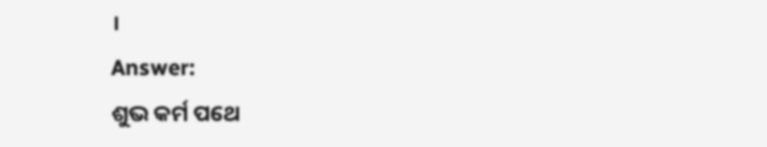।
Answer:
ଶୁଭ କର୍ମ ପଥେ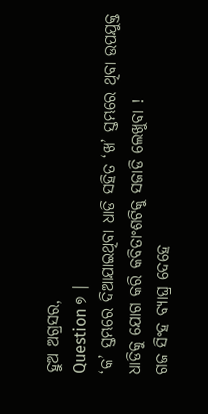ହୁଅ ଅଗ୍ରସର,
Question ୭ ।
‘କ’ ସ୍ତମ୍ଭରେ ଦିଆଯାଇଥିବା ଧାଡି ସହିତ ‘ଖ’ ସ୍ତମ୍ଭରେ ଥିବା ଉପଯୁକ୍ତ ଧାଡିକୁ ଯୋଗ କରି କବିତାଂଶଟିକୁ ସଜାଡି ଲେଖୁବା !
ଗଜ ସିଂହ ବ୍ୟାଘ୍ର ଦେହେ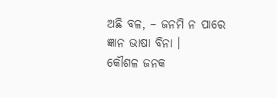ଅଛି ବଳ, – ଜନମି ନ ପାରେ ଜ୍ଞାନ ଭାଷା ବିନା ।
କୌଶଳ ଜନକ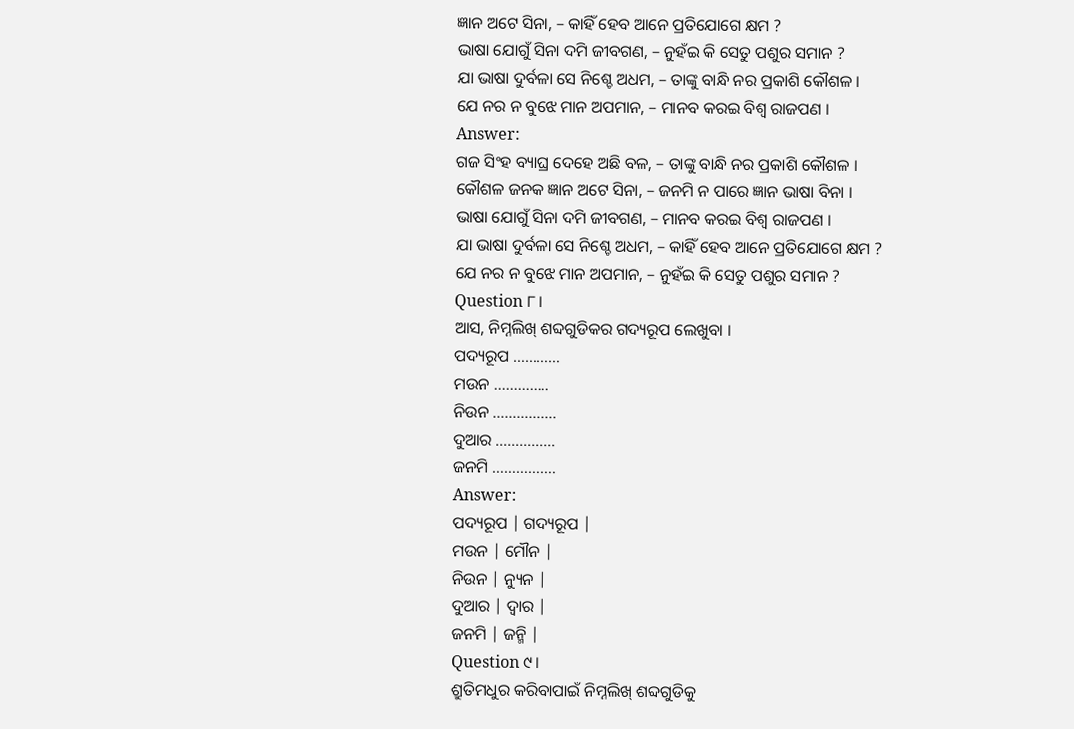ଜ୍ଞାନ ଅଟେ ସିନା, – କାହିଁ ହେବ ଆନେ ପ୍ରତିଯୋଗେ କ୍ଷମ ?
ଭାଷା ଯୋଗୁଁ ସିନା ଦମି ଜୀବଗଣ, – ନୁହଁଇ କି ସେତୁ ପଶୁର ସମାନ ?
ଯା ଭାଷା ଦୁର୍ବଳା ସେ ନିଶ୍ଚେ ଅଧମ, – ତାଙ୍କୁ ବାନ୍ଧି ନର ପ୍ରକାଶି କୌଶଳ ।
ଯେ ନର ନ ବୁଝେ ମାନ ଅପମାନ, – ମାନବ କରଇ ବିଶ୍ଵ ରାଜପଣ ।
Answer:
ଗଜ ସିଂହ ବ୍ୟାଘ୍ର ଦେହେ ଅଛି ବଳ, – ତାଙ୍କୁ ବାନ୍ଧି ନର ପ୍ରକାଶି କୌଶଳ ।
କୌଶଳ ଜନକ ଜ୍ଞାନ ଅଟେ ସିନା, – ଜନମି ନ ପାରେ ଜ୍ଞାନ ଭାଷା ବିନା ।
ଭାଷା ଯୋଗୁଁ ସିନା ଦମି ଜୀବଗଣ, – ମାନବ କରଇ ବିଶ୍ଵ ରାଜପଣ ।
ଯା ଭାଷା ଦୁର୍ବଳା ସେ ନିଶ୍ଚେ ଅଧମ, – କାହିଁ ହେବ ଆନେ ପ୍ରତିଯୋଗେ କ୍ଷମ ?
ଯେ ନର ନ ବୁଝେ ମାନ ଅପମାନ, – ନୁହଁଇ କି ସେତୁ ପଶୁର ସମାନ ?
Question ୮।
ଆସ, ନିମ୍ନଲିଖ୍ ଶବ୍ଦଗୁଡିକର ଗଦ୍ୟରୂପ ଲେଖୁବା ।
ପଦ୍ୟରୂପ …………
ମଉନ …………..
ନିଉନ …………….
ଦୁଆର ……………
ଜନମି …………….
Answer:
ପଦ୍ୟରୂପ | ଗଦ୍ୟରୂପ |
ମଉନ | ମୌନ |
ନିଉନ | ନ୍ୟୁନ |
ଦୁଆର | ଦ୍ଵାର |
ଜନମି | ଜନ୍ମି |
Question ୯।
ଶ୍ରୁତିମଧୁର କରିବାପାଇଁ ନିମ୍ନଲିଖ୍ ଶବ୍ଦଗୁଡିକୁ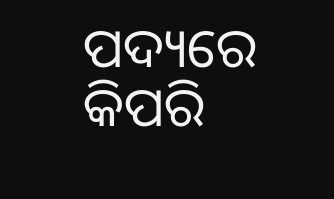ପଦ୍ୟରେ କିପରି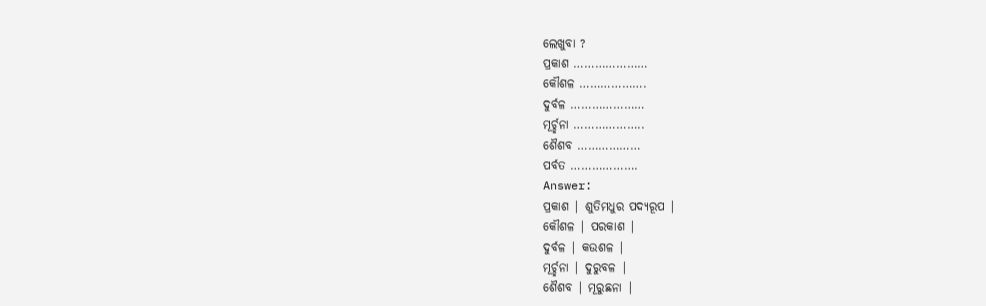ଲେଖୁବା ?
ପ୍ରକାଶ …………………
କୌଶଳ ……………….
ଦୁର୍ବଳ …………………
ମୂର୍ଚ୍ଛନା ………………..
ଶୈଶବ ………………
ପର୍ବତ ……………….
Answer:
ପ୍ରକାଶ | ଶୁତିମଧୁର ପଦ୍ୟରୂପ |
କୌଶଳ | ପରକାଶ |
ଦୁର୍ବଳ | କଉଶଳ |
ମୂର୍ଚ୍ଛନା | ଦୁରୁବଳ |
ଶୈଶବ | ମୂରୁଛନା |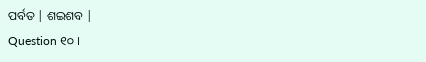ପର୍ବତ | ଶଇଶବ |
Question ୧୦ ।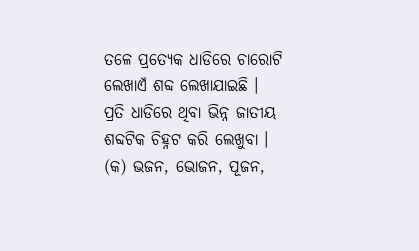ତଳେ ପ୍ରତ୍ୟେକ ଧାଡିରେ ଚାରୋଟି ଲେଖାଏଁ ଶବ୍ଦ ଲେଖାଯାଇଛି । ପ୍ରତି ଧାଡିରେ ଥିବା ଭିନ୍ନ ଜାତୀୟ ଶବ୍ଦଟିକ ଚିହ୍ନଟ କରି ଲେଖୁବା ।
(କ) ଭଜନ, ଭୋଜନ, ପୂଜନ,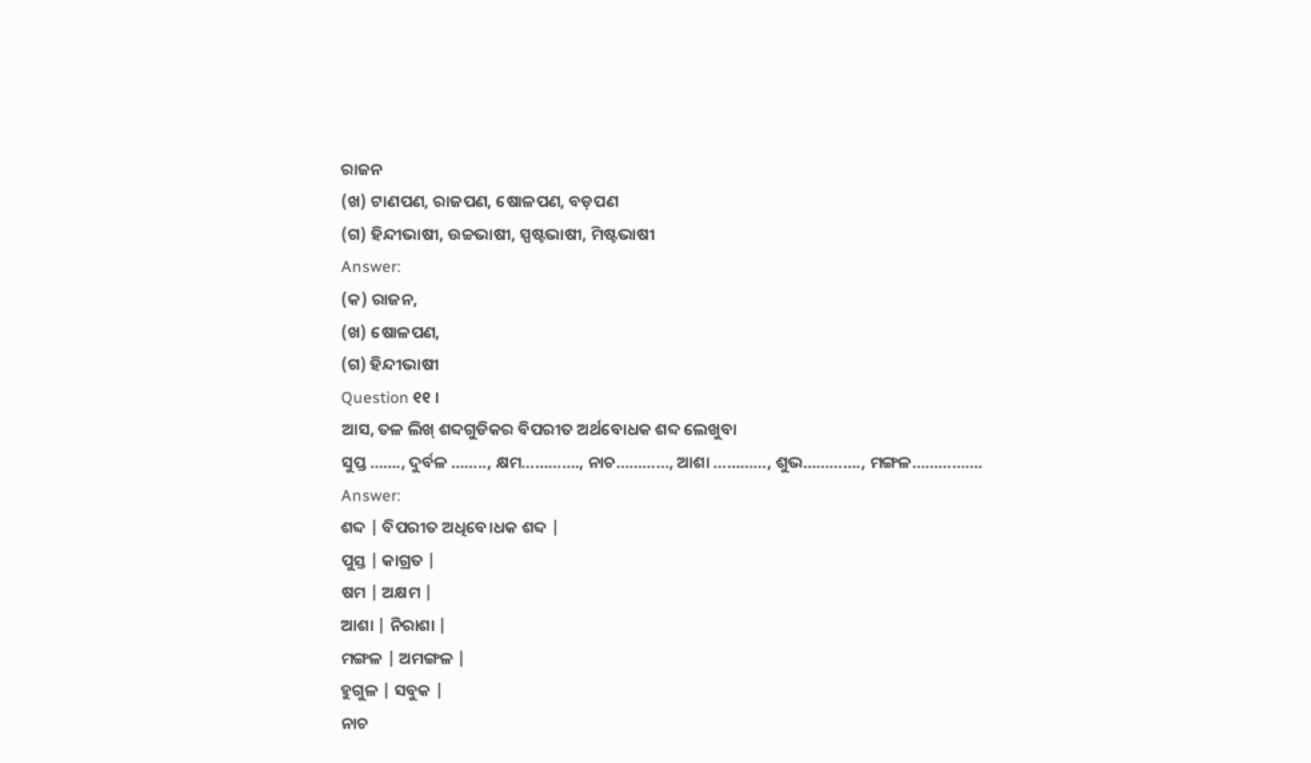ରାଜନ
(ଖ) ଟାଣପଣ, ରାଜପଣ, ଷୋଳପଣ, ବଡ଼ପଣ
(ଗ) ହିନ୍ଦୀଭାଷୀ, ଉଚ୍ଚଭାଷୀ, ସ୍ପଷ୍ଟଭାଷୀ, ମିଷ୍ଟଭାଷୀ
Answer:
(କ) ରାଜନ,
(ଖ) ଷୋଳପଣ,
(ଗ) ହିନ୍ଦୀଭାଷୀ
Question ୧୧ ।
ଆସ, ତଳ ଲିଖ୍ ଶବ୍ଦଗୁଡିକର ବିପରୀତ ଅର୍ଥବୋଧକ ଶବ୍ଦ ଲେଖୁବା
ସୁପ୍ତ ……., ଦୁର୍ବଳ …….., କ୍ଷମ…………., ନାଚ…………, ଆଶା …………, ଶୁଭ…………., ମଙ୍ଗଳ…………….
Answer:
ଶବ୍ଦ | ବିପରୀତ ଅଧିବେ।ଧକ ଶବ୍ଦ |
ପୁସ୍ତ | କାଗ୍ରତ |
ଷମ | ଅକ୍ଷମ |
ଆଶା | ନିରାଶା |
ମଙ୍ଗଳ | ଅମଙ୍ଗଳ |
ହୁଗୁଳ | ସବୁକ |
ନାଚ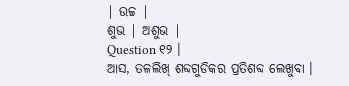| ଉଚ୍ଚ |
ଶୁଭ | ଅଶୁଭ |
Question ୧୨ ।
ଆସ, ତଳଲିଖ୍ ଶବ୍ଦଗୁଡିକର ପ୍ରତିଶବ୍ଦ ଲେଖୁବା ।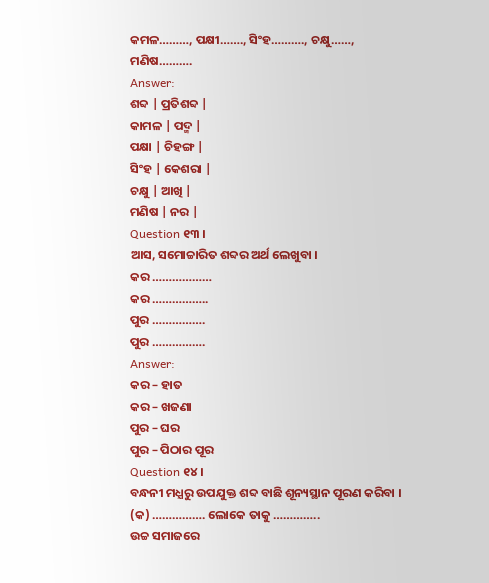କମଳ………, ପକ୍ଷୀ……., ସିଂହ………., ଚକ୍ଷୁ……, ମଣିଷ……….
Answer:
ଶବ୍ଦ | ପ୍ରତିଶବ୍ଦ |
କାମଳ | ପଦ୍ମ |
ପକ୍ଷା | ଚିହଙ୍ଗ |
ସିଂହ | କେଶରା |
ଚକ୍ଷୁ | ଆଖି |
ମଣିଷ | ନର |
Question ୧୩ ।
ଆସ, ସମୋଚ୍ଚାରିତ ଶବ୍ଦର ଅର୍ଥ ଲେଖୁବା ।
କର ………………
କର ……………..
ପୁର …………….
ପୁର …………….
Answer:
କର – ହାତ
କର – ଖଜଣା
ପୁର – ଘର
ପୁର – ପିଠାର ପୂର
Question ୧୪ ।
ବନ୍ଧନୀ ମଧ୍ଯରୁ ଉପଯୁକ୍ତ ଶବ୍ଦ ବାଛି ଶୂନ୍ୟସ୍ଥାନ ପୂରଣ କରିବା ।
(କ) ……………. ଲୋକେ ତାକୁ …………..
ଉଚ୍ଚ ସମାଜରେ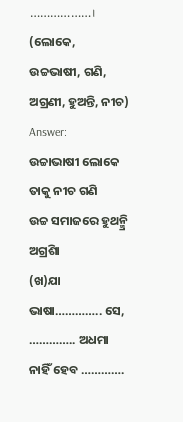………………।
(ଲୋକେ, ଉଚ୍ଚଭାଷୀ, ଗଣି, ଅଗ୍ରଣୀ, ହୁଅନ୍ତି, ନୀଚ)
Answer:
ଉଚ୍ଚାଭାଷୀ ଲୋକେ ତାକୁ ନୀଚ ଗଣି
ଉଚ୍ଚ ସମାଜରେ ହୁଥନ୍ମ୍ରି ଅଗ୍ରଶିା
(ଖ)ଯା ଭାଷା………….. ସେ, ………….. ଅଧମା
ନାହିଁ ହେବ ………….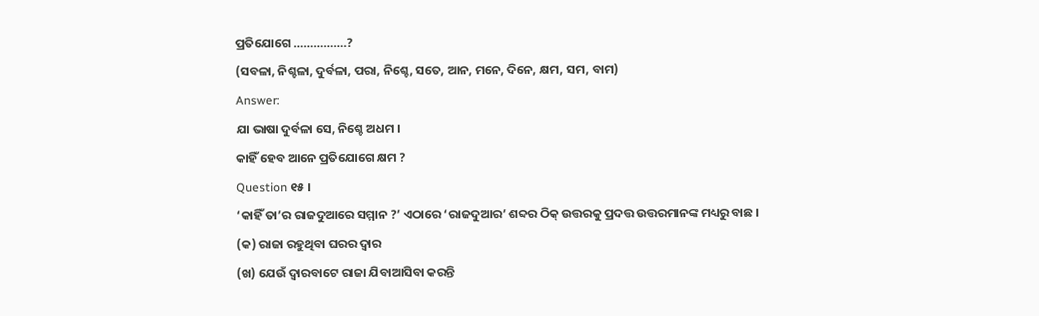ପ୍ରତିଯୋଗେ …………….?
(ସବଳା, ନିଶ୍ଚଳା, ଦୁର୍ବଳା, ପରା, ନିଶ୍ଚେ, ସତେ, ଆନ, ମନେ, ଦିନେ, କ୍ଷମ, ସମ, ବାମ)
Answer:
ଯା ଭାଷା ଦୁର୍ବଳା ସେ, ନିଶ୍ଚେ ଅଧମ ।
କାହିଁ ହେବ ଆନେ ପ୍ରତିଯୋଗେ କ୍ଷମ ?
Question ୧୫ ।
‘କାହିଁ ତା’ର ରାଜଦୁଆରେ ସମ୍ମାନ ?’ ଏଠାରେ ‘ରାଜଦୁଆର’ ଶବ୍ଦର ଠିକ୍ ଉତ୍ତରକୁ ପ୍ରଦତ୍ତ ଉତ୍ତରମାନଙ୍କ ମଧ୍ୟରୁ ବାଛ ।
(କ) ରାଜା ରହୁଥିବା ଘରର ଦ୍ଵାର
(ଖ) ଯେଉଁ ଦ୍ବାରବାଟେ ରାଜା ଯିବାଆସିବା କରନ୍ତି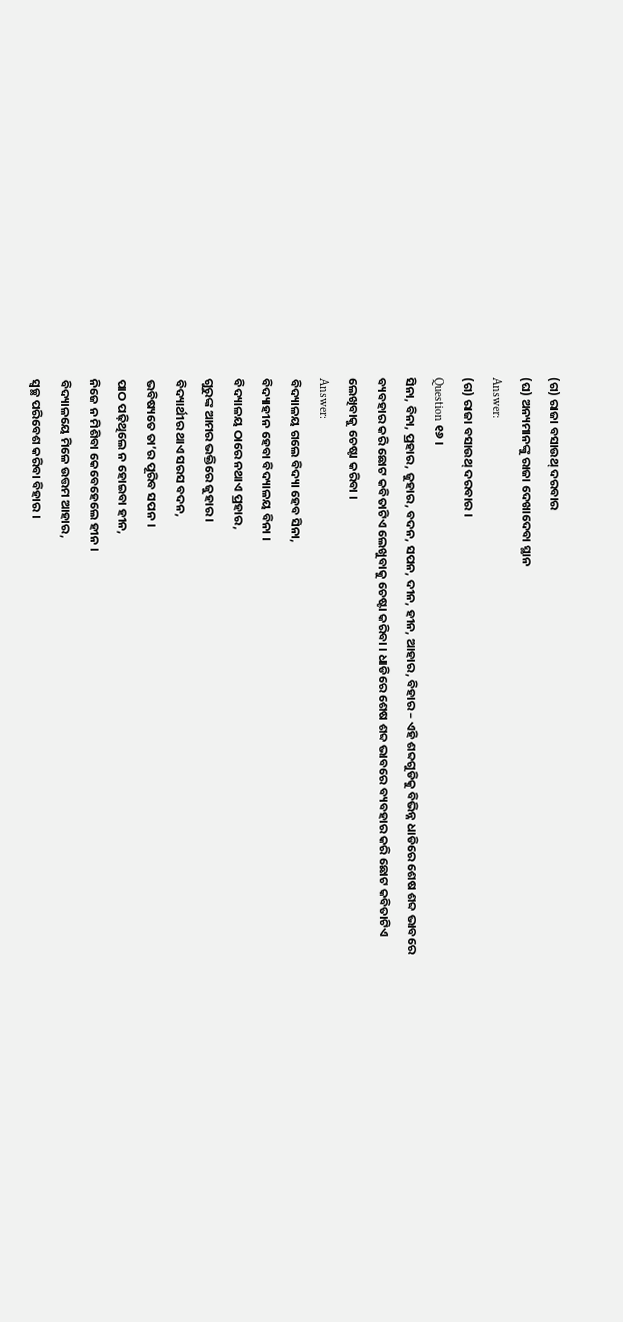(ଗ) ରାଜା ବସାଉଥ୍ ଦରବାର
(ଘ) ଅନ୍ୟମାନଙ୍କୁ ରାଜା ଦେଖାଦେବା ସ୍ଥାନ
Answer:
(ଗ) ରାଜା ବସାଉଥ୍ ଦରବାର ।
Question ୧୬ ।
ସିନା, ବିନା, ପ୍ରହାର, ଜୁହାର, ବଦନ, ସପନ, ଦୀନ, ହୀନ, ଆହାର, ବିହାର – ଏହି ଶବ୍ଦଗୁଡିକୁ ବିଭିନ୍ନ ଧାଡିରେ ଶେଷ ଶବ୍ଦ ଭାବରେ ବ୍ୟବହାର କରି ଛୋଟ କବିତାଟିଏ ଲେଖୁବାକୁ ଚେଷ୍ଟା କରିବା । ଧାଡିରେ ଶେଷ ଶବ୍ଦ ଭାବରେ ବ୍ୟବହାର କରି ଛୋଟ କବିତାଟିଏ ଲେଖିବାକୁ ଚେଷ୍ଟା କରିବା ।
Answer:
ବିଦ୍ୟାଳୟ ଗଲେ ବିଦ୍ୟା ହେବ ସିନା,
ବିଦ୍ୟାହୀନ ହେବା ବିଦ୍ୟାଳୟ ବିନା ।
ବିଦ୍ୟାଳୟ ଠାରେ ନଥାଏ ପ୍ରହାର,
ଗୁରୁଙ୍କ ଆମର ଭକ୍ତିରେ ଜୁହାର ।
ବିଦ୍ୟାର୍ଥୀର ଥାଏ ସରସ ବଦନ,
ଭବିଷ୍ୟତେ ତା’ର ପୂରିବ ସପନ ।
ପାଠ ପଢ଼ିଥିଲେ ନ ହୋଇବା ହୀନ,
ନିଜେ ନ ମିଶିବା କେବେହେଲେ ହୀନ ।
ବିଦ୍ୟାଳୟେ ମିଳେ ଉତ୍ତମ ଆହାର,
ସ୍ବଚ୍ଛ ପରିବେଶ କରିବା ବିହାର ।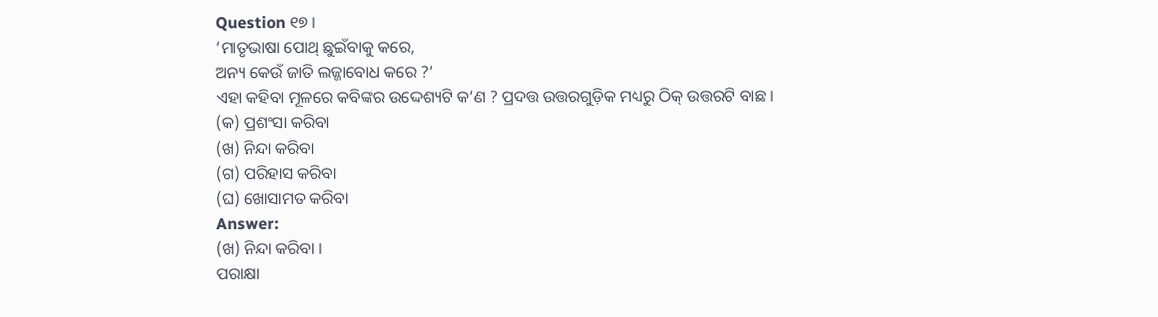Question ୧୭ ।
‘ମାତୃଭାଷା ପୋଥ୍ ଛୁଇଁବାକୁ କରେ,
ଅନ୍ୟ କେଉଁ ଜାତି ଲଜ୍ଜାବୋଧ କରେ ?’
ଏହା କହିବା ମୂଳରେ କବିଙ୍କର ଉଦ୍ଦେଶ୍ୟଟି କ’ଣ ? ପ୍ରଦତ୍ତ ଉତ୍ତରଗୁଡ଼ିକ ମଧ୍ୟରୁ ଠିକ୍ ଉତ୍ତରଟି ବାଛ ।
(କ) ପ୍ରଶଂସା କରିବା
(ଖ) ନିନ୍ଦା କରିବା
(ଗ) ପରିହାସ କରିବା
(ଘ) ଖୋସାମତ କରିବା
Answer:
(ଖ) ନିନ୍ଦା କରିବା ।
ପରାକ୍ଷା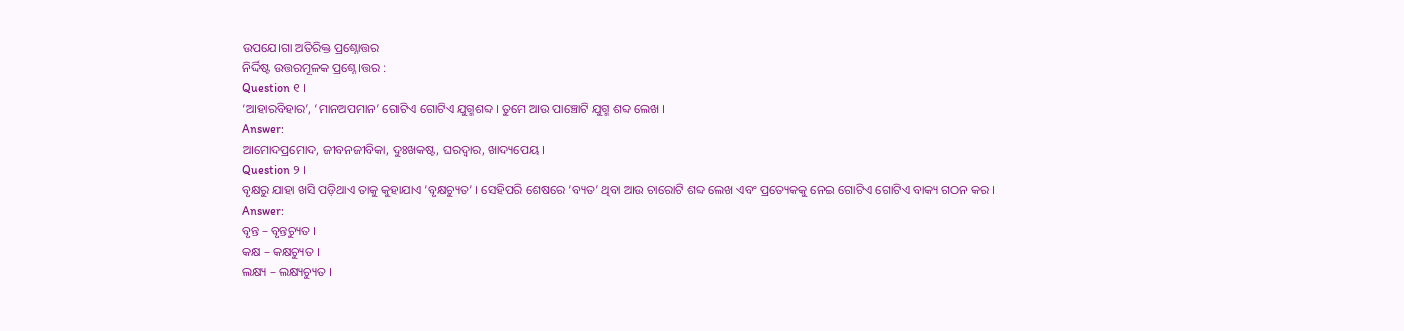ଉପଯେ।ଗା ଅତିରିକ୍ତ ପ୍ରଶ୍ନୋତ୍ତର
ନିର୍ଦ୍ଦିଷ୍ଟ ଉତ୍ତରମୂଳକ ପ୍ରଶ୍ନେ।ତ୍ତର :
Question ୧ ।
‘ଆହାରବିହାର’, ‘ମାନଅପମାନ’ ଗୋଟିଏ ଗୋଟିଏ ଯୁଗ୍ମଶବ୍ଦ । ତୁମେ ଆଉ ପାଞ୍ଚୋଟି ଯୁଗ୍ମ ଶବ୍ଦ ଲେଖ ।
Answer:
ଆମୋଦପ୍ରମୋଦ, ଜୀବନଜୀବିକା, ଦୁଃଖକଷ୍ଟ, ଘରଦ୍ୱାର, ଖାଦ୍ୟପେୟ ।
Question ୨ ।
ବୃକ୍ଷରୁ ଯାହା ଖସି ପଡ଼ିଥାଏ ତାକୁ କୁହାଯାଏ ‘ବୃକ୍ଷଚ୍ୟୁତ’ । ସେହିପରି ଶେଷରେ ‘ବ୍ୟତ’ ଥିବା ଆଉ ଚାରୋଟି ଶବ୍ଦ ଲେଖ ଏବଂ ପ୍ରତ୍ୟେକକୁ ନେଇ ଗୋଟିଏ ଗୋଟିଏ ବାକ୍ୟ ଗଠନ କର ।
Answer:
ବୃନ୍ତ – ବୃନ୍ତଚ୍ୟୁତ ।
କକ୍ଷ – କକ୍ଷଚ୍ୟୁତ ।
ଲକ୍ଷ୍ୟ – ଲକ୍ଷ୍ୟଚ୍ୟୁତ ।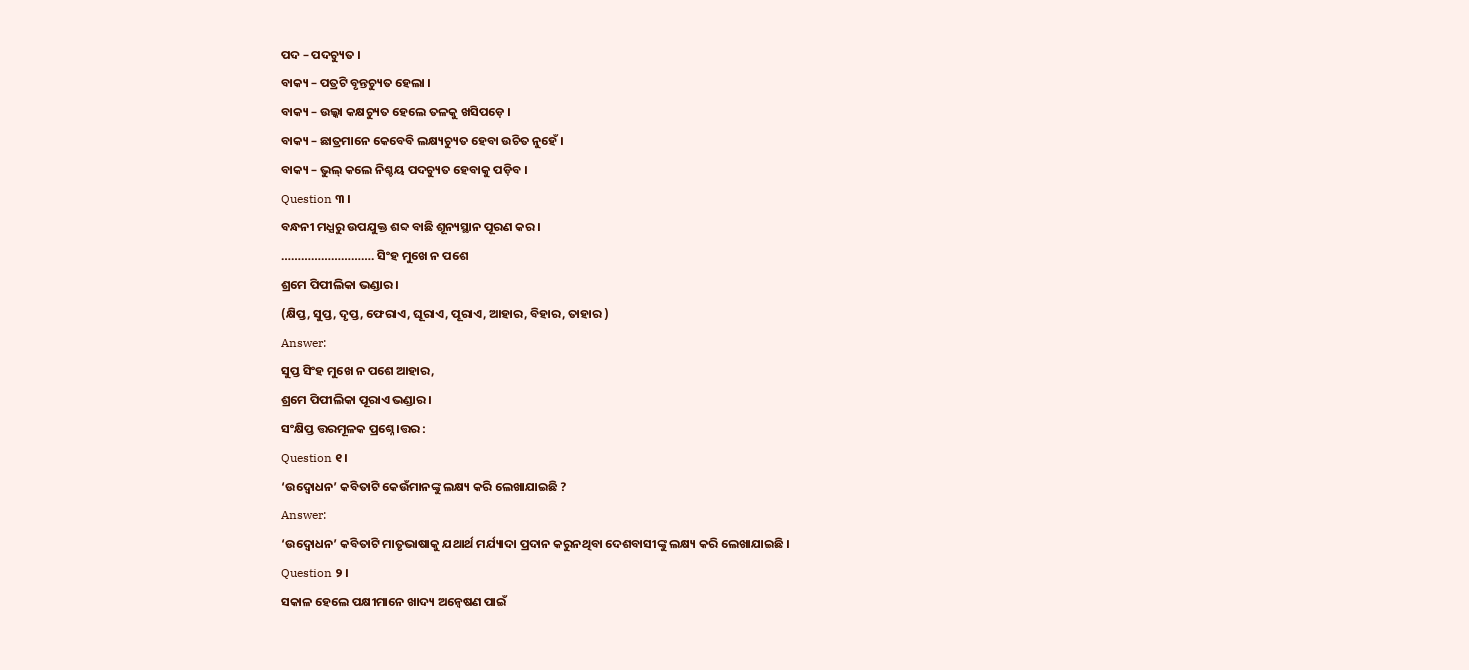ପଦ – ପଦଚ୍ୟୁତ ।
ବାକ୍ୟ – ପତ୍ରଟି ବୃନ୍ତଚ୍ୟୁତ ହେଲା ।
ବାକ୍ୟ – ଉଲ୍କା କକ୍ଷଚ୍ୟୁତ ହେଲେ ତଳକୁ ଖସିପଡ଼େ ।
ବାକ୍ୟ – ଛାତ୍ରମାନେ କେବେବି ଲକ୍ଷ୍ୟଚ୍ୟୁତ ହେବା ଉଚିତ ନୁହେଁ ।
ବାକ୍ୟ – ଭୁଲ୍ କଲେ ନିଶ୍ଚୟ ପଦଚ୍ୟୁତ ହେବାକୁ ପଡ଼ିବ ।
Question ୩ ।
ବନ୍ଧନୀ ମଧ୍ଯରୁ ଉପଯୁକ୍ତ ଶବ୍ଦ ବାଛି ଶୂନ୍ୟସ୍ଥାନ ପୂରଣ କର ।
………………………. ସିଂହ ମୁଖେ ନ ପଶେ
ଶ୍ରମେ ପିପୀଲିକା ଭଣ୍ଡାର ।
(କ୍ଷିପ୍ତ, ସୁପ୍ତ, ଦୃପ୍ତ, ଫେରାଏ, ଘୂରାଏ, ପୂରାଏ, ଆହାର, ବିହାର, ତାହାର )
Answer:
ସୁପ୍ତ ସିଂହ ମୁଖେ ନ ପଶେ ଆହାର,
ଶ୍ରମେ ପିପୀଲିକା ପୂରାଏ ଭଣ୍ଡାର ।
ସଂକ୍ଷିପ୍ତ ତ୍ତରମୂଳକ ପ୍ରଶ୍ନେ।ତ୍ତର :
Question ୧।
‘ଉଦ୍ବୋଧନ’ କବିତାଟି କେଉଁମାନଙ୍କୁ ଲକ୍ଷ୍ୟ କରି ଲେଖାଯାଇଛି ?
Answer:
‘ଉଦ୍ବୋଧନ’ କବିତାଟି ମାତୃଭାଷାକୁ ଯଥାର୍ଥ ମର୍ଯ୍ୟାଦା ପ୍ରଦାନ କରୁନଥିବା ଦେଶବାସୀଙ୍କୁ ଲକ୍ଷ୍ୟ କରି ଲେଖାଯାଇଛି ।
Question ୨ ।
ସକାଳ ହେଲେ ପକ୍ଷୀମାନେ ଖାଦ୍ୟ ଅନ୍ଵେଷଣ ପାଇଁ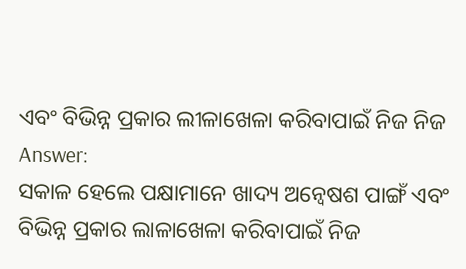ଏବଂ ବିଭିନ୍ନ ପ୍ରକାର ଲୀଳାଖେଳା କରିବାପାଇଁ ନିଜ ନିଜ
Answer:
ସକାଳ ହେଲେ ପକ୍ଷାମାନେ ଖାଦ୍ୟ ଅନ୍ୱେଷଶ ପାଙ୍ଗଁ ଏବଂ ବିଭିନ୍ନ ପ୍ରକାର ଲାଳାଖେଳା କରିବାପାଇଁ ନିଜ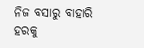ନିଜ ବସାରୁ ବାହାରି ହରକୁ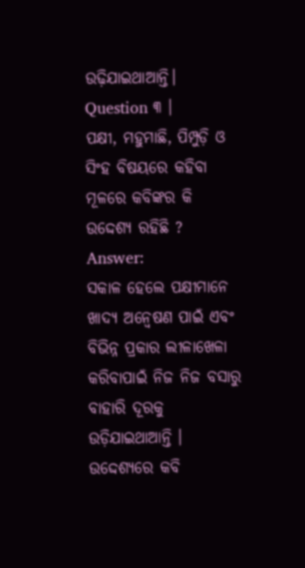ଉଢ଼ିଯାଇଥାଆନ୍ତି।
Question ୩ ।
ପକ୍ଷୀ, ମହୁମାଛି, ପିମ୍ପୁଡ଼ି ଓ ସିଂହ ବିଷୟରେ କହିବା ମୂଳରେ କବିଙ୍କର କି ଉଦ୍ଦେଶ୍ୟ ରହିଛି ?
Answer:
ସକାଳ ହେଲେ ପକ୍ଷୀମାନେ ଖାଦ୍ୟ ଅନ୍ଵେଷଣ ପାଇଁ ଏବଂ ବିଭିନ୍ନ ପ୍ରକାର ଲୀଳାଖେଳା କରିବାପାଇଁ ନିଜ ନିଜ ବସାରୁ ବାହାରି ଦୂରକୁ ଉଡ଼ିଯାଇଥାଆନ୍ତି । ଉଦ୍ଦେଶ୍ୟରେ କବି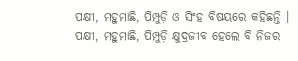ପକ୍ଷୀ, ମହୁମାଛି, ପିମ୍ପୁଡ଼ି ଓ ସିଂହ ବିଷୟରେ କହିଛନ୍ତି । ପକ୍ଷୀ, ମହୁମାଛି, ପିମ୍ପୁଡ଼ି କ୍ଷୁଦ୍ରଜୀବ ହେଲେ ବି ନିଜର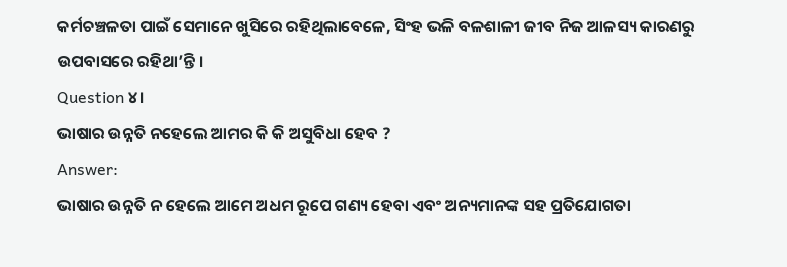କର୍ମଚଞ୍ଚଳତା ପାଇଁ ସେମାନେ ଖୁସିରେ ରହିଥିଲାବେଳେ, ସିଂହ ଭଳି ବଳଶାଳୀ ଜୀବ ନିଜ ଆଳସ୍ୟ କାରଣରୁ ଉପବାସରେ ରହିଥା’ନ୍ତି ।
Question ୪।
ଭାଷାର ଉନ୍ନତି ନହେଲେ ଆମର କି କି ଅସୁବିଧା ହେବ ?
Answer:
ଭାଷାର ଉନ୍ନତି ନ ହେଲେ ଆମେ ଅଧମ ରୂପେ ଗଣ୍ୟ ହେବା ଏବଂ ଅନ୍ୟମାନଙ୍କ ସହ ପ୍ରତିଯୋଗତା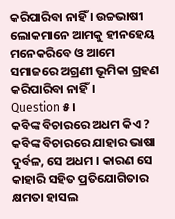କରିପାରିବା ନାହିଁ । ଉଚ୍ଚଭାଷୀ ଲୋକମାନେ ଆମକୁ ହୀନହେୟ ମନେକରିବେ ଓ ଆମେ ସମାଜରେ ଅଗ୍ରଣୀ ଭୂମିକା ଗ୍ରହଣ କରିପାରିବା ନାହିଁ।
Question ୫।
କବିଙ୍କ ବିଚାରରେ ଅଧମ କିଏ ?
କବିଙ୍କ ବିଚାରରେ ଯାହାର ଭାଷା ଦୁର୍ବଳ, ସେ ଅଧମ । କାରଣ ସେ କାହାରି ସହିତ ପ୍ରତିଯୋଗିତାର କ୍ଷମତା ହାସଲ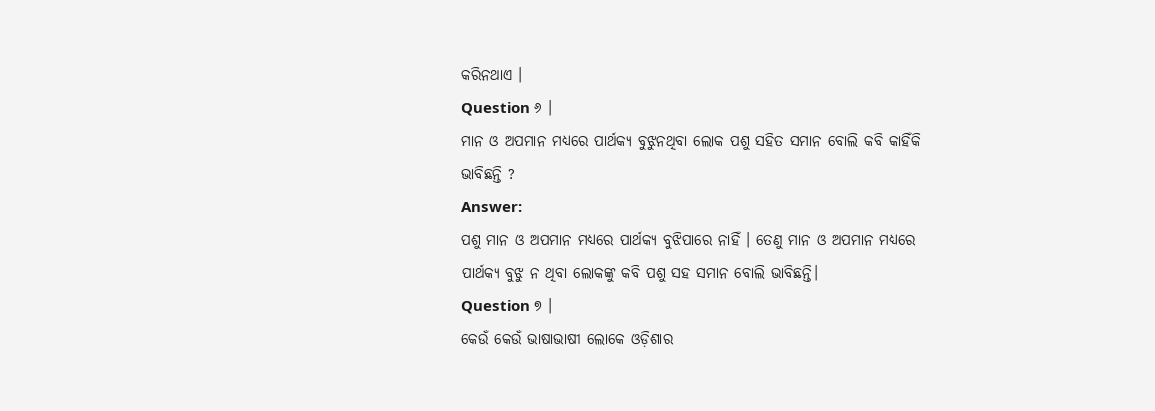କରିନଥାଏ ।
Question ୬ ।
ମାନ ଓ ଅପମାନ ମଧ୍ୟରେ ପାର୍ଥକ୍ୟ ବୁଝୁନଥିବା ଲୋକ ପଶୁ ସହିତ ସମାନ ବୋଲି କବି କାହିଁକି ଭାବିଛନ୍ତି ?
Answer:
ପଶୁ ମାନ ଓ ଅପମାନ ମଧ୍ୟରେ ପାର୍ଥକ୍ୟ ବୁଝିପାରେ ନାହିଁ । ତେଣୁ ମାନ ଓ ଅପମାନ ମଧ୍ୟରେ ପାର୍ଥକ୍ୟ ବୁଝୁ ନ ଥିବା ଲୋକଙ୍କୁ କବି ପଶୁ ସହ ସମାନ ବୋଲି ଭାବିଛନ୍ତି।
Question ୭ ।
କେଉଁ କେଉଁ ଭାଷାଭାଷୀ ଲୋକେ ଓଡ଼ିଶାର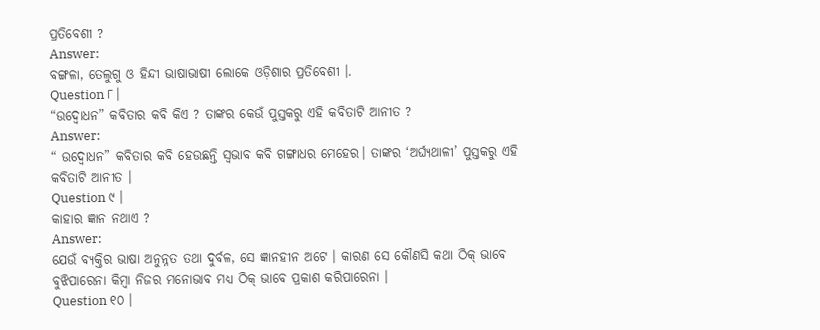ପ୍ରତିବେଶୀ ?
Answer:
ବଙ୍ଗଳା, ତେଲୁଗୁ ଓ ହିନ୍ଦୀ ଭାଷାଭାଷୀ ଲୋକେ ଓଡ଼ିଶାର ପ୍ରତିବେଶୀ ।.
Question ୮।
“ଉଦ୍ବୋଧନ” କବିତାର କବି କିଏ ? ତାଙ୍କର କେଉଁ ପୁସ୍ତକରୁ ଏହି କବିତାଟି ଆନୀତ ?
Answer:
“ ଉଦ୍ବୋଧନ” କବିତାର କବି ହେଉଛନ୍ତି ସ୍ବଭାବ କବି ଗଙ୍ଗାଧର ମେହେର। ତାଙ୍କର ‘ଅର୍ଘ୍ୟଥାଳୀ’ ପୁସ୍ତକରୁ ଏହି କବିତାଟି ଆନୀତ ।
Question ୯ ।
କାହାର ଜ୍ଞାନ ନଥାଏ ?
Answer:
ଯେଉଁ ବ୍ୟକ୍ତିର ଭାଷା ଅନୁନ୍ନତ ତଥା ଦୁର୍ବଳ, ସେ ଜ୍ଞାନହୀନ ଅଟେ । କାରଣ ସେ କୌଣସି କଥା ଠିକ୍ ଭାବେ ବୁଝିପାରେନା କିମ୍ବା ନିଜର ମନୋଭାବ ମଧ୍ୟ ଠିକ୍ ଭାବେ ପ୍ରକାଶ କରିପାରେନା ।
Question ୧୦ ।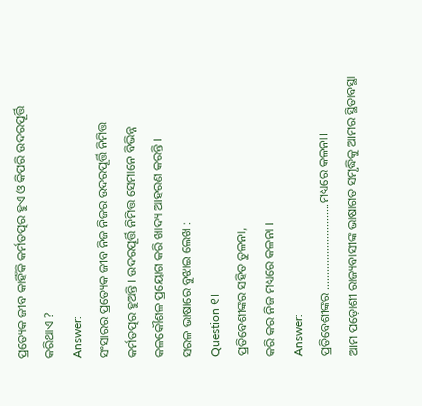ପ୍ରତ୍ୟେକ ଜୀବ କାହିଁକି କର୍ମତତ୍ପର ହୁଏ ଓ କିପରି ଉଦରପୂର୍ତ୍ତି କରିଥାଏ ?
Answer:
ସଂସାରର ପ୍ରତ୍ୟେକ ଜୀବ ନିଜ ନିଜର ଉଦରପୂର୍ତ୍ତି ନିମିତ୍ତ କର୍ମତତ୍ପର ହୁଅନ୍ତି । ଉଦରପୂର୍ତ୍ତି ନିମିତ୍ତ ସେମାନେ ବିଭିନ୍ନ କଳକୌଶଳ ପ୍ରୟୋଗ କରି ଖାଦ୍ୟ ଆହରଣ କରନ୍ତି ।
ସରଳ ଭାଷାରେ ବୁଝାଇ ଲେଖ :
Question ୧।
ପ୍ରତିବେଶୀଙ୍କର ସହିତ ତୁଳନା,
କରି କର ନିଜ ମଧ୍ୟରେ କଳନା ।
Answer:
ପ୍ରତିବେଶୀଙ୍କର ………………………..ମଧ୍ୟରେ କଳନା।
ଆମ ପଡ଼ୋଶୀ ରାଜ୍ୟବାସୀଙ୍କ ଭାଷାଗତ ସମୃଦ୍ଧିକୁ ଆମର ସ୍ଥିତାବସ୍ଥା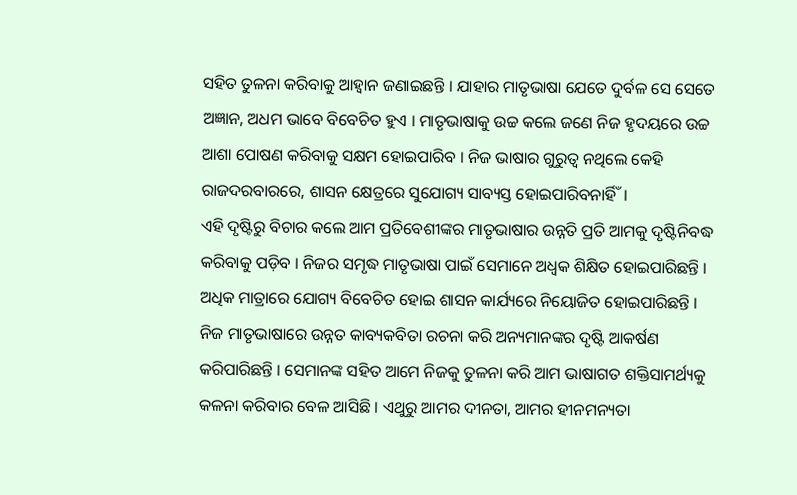ସହିତ ତୁଳନା କରିବାକୁ ଆହ୍ୱାନ ଜଣାଇଛନ୍ତି । ଯାହାର ମାତୃଭାଷା ଯେତେ ଦୁର୍ବଳ ସେ ସେତେ ଅଜ୍ଞାନ, ଅଧମ ଭାବେ ବିବେଚିତ ହୁଏ । ମାତୃଭାଷାକୁ ଉଚ୍ଚ କଲେ ଜଣେ ନିଜ ହୃଦୟରେ ଉଚ୍ଚ ଆଶା ପୋଷଣ କରିବାକୁ ସକ୍ଷମ ହୋଇପାରିବ । ନିଜ ଭାଷାର ଗୁରୁତ୍ଵ ନଥିଲେ କେହି ରାଜଦରବାରରେ, ଶାସନ କ୍ଷେତ୍ରରେ ସୁଯୋଗ୍ୟ ସାବ୍ୟସ୍ତ ହୋଇପାରିବନାର୍ହିଁ।
ଏହି ଦୃଷ୍ଟିରୁ ବିଚାର କଲେ ଆମ ପ୍ରତିବେଶୀଙ୍କର ମାତୃଭାଷାର ଉନ୍ନତି ପ୍ରତି ଆମକୁ ଦୃଷ୍ଟିନିବଦ୍ଧ କରିବାକୁ ପଡ଼ିବ । ନିଜର ସମୃଦ୍ଧ ମାତୃଭାଷା ପାଇଁ ସେମାନେ ଅଧ୍ବକ ଶିକ୍ଷିତ ହୋଇପାରିଛନ୍ତି । ଅଧିକ ମାତ୍ରାରେ ଯୋଗ୍ୟ ବିବେଚିତ ହୋଇ ଶାସନ କାର୍ଯ୍ୟରେ ନିୟୋଜିତ ହୋଇପାରିଛନ୍ତି । ନିଜ ମାତୃଭାଷାରେ ଉନ୍ନତ କାବ୍ୟକବିତା ରଚନା କରି ଅନ୍ୟମାନଙ୍କର ଦୃଷ୍ଟି ଆକର୍ଷଣ କରିପାରିଛନ୍ତି । ସେମାନଙ୍କ ସହିତ ଆମେ ନିଜକୁ ତୁଳନା କରି ଆମ ଭାଷାଗତ ଶକ୍ତିସାମର୍ଥ୍ୟକୁ କଳନା କରିବାର ବେଳ ଆସିଛି । ଏଥୁରୁ ଆମର ଦୀନତା, ଆମର ହୀନମନ୍ୟତା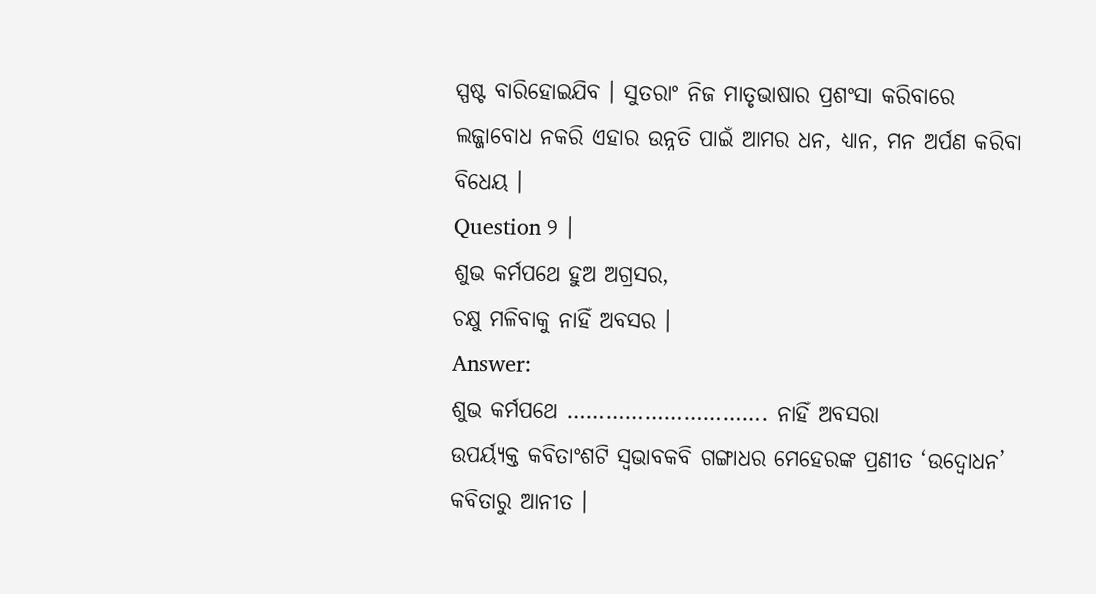ସ୍ପଷ୍ଟ ବାରିହୋଇଯିବ । ସୁତରାଂ ନିଜ ମାତୃଭାଷାର ପ୍ରଶଂସା କରିବାରେ ଲଜ୍ଜାବୋଧ ନକରି ଏହାର ଉନ୍ନତି ପାଇଁ ଆମର ଧନ, ଧ୍ୟାନ, ମନ ଅର୍ପଣ କରିବା ବିଧେୟ ।
Question ୨ ।
ଶୁଭ କର୍ମପଥେ ହୁଅ ଅଗ୍ରସର,
ଚକ୍ଷୁ ମଳିବାକୁ ନାହିଁ ଅବସର ।
Answer:
ଶୁଭ କର୍ମପଥେ …………………………. ନାହିଁ ଅବସରା
ଉପର୍ୟ୍ୟକ୍ତ କବିତାଂଶଟି ସ୍ବଭାବକବି ଗଙ୍ଗାଧର ମେହେରଙ୍କ ପ୍ରଣୀତ ‘ଉଦ୍ବୋଧନ’ କବିତାରୁ ଆନୀତ ।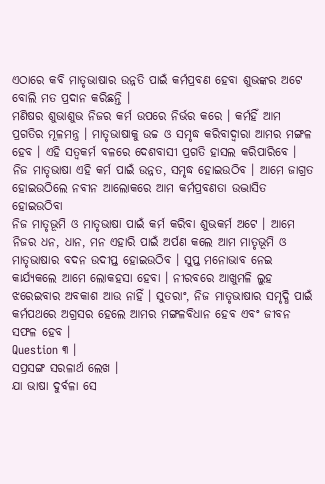ଏଠାରେ କବି ମାତୃଭାଷାର ଉନ୍ନତି ପାଇଁ କର୍ମପ୍ରବଣ ହେବା ଶୁଭଙ୍କର ଅଟେ ବୋଲି ମତ ପ୍ରଦାନ କରିଛନ୍ତି ।
ମଣିଷର ଶୁଭାଶୁଭ ନିଜର କର୍ମ ଉପରେ ନିର୍ଭର କରେ । କର୍ମହିଁ ଆମ ପ୍ରଗତିର ମୂଳମନ୍ତ୍ର । ମାତୃଭାଷାକୁ ଉଚ୍ଚ ଓ ସମୃଦ୍ଧ କରିବାଦ୍ୱାରା ଆମର ମଙ୍ଗଳ ହେବ । ଏହି ସତ୍ଵକର୍ମ ବଳରେ ଦେଶବାସୀ ପ୍ରଗତି ହାସଲ କରିପାରିବେ । ନିଜ ମାତୃଭାଷା ଏହି କର୍ମ ପାଇଁ ଉନ୍ନତ, ସମୃଦ୍ଧ ହୋଇଉଠିବ । ଆମେ ଜାଗ୍ରତ ହୋଇଉଠିଲେ ନବୀନ ଆଲୋକରେ ଆମ କର୍ମପ୍ରବଣତା ଉଦ୍ଭାସିତ ହୋଇଉଠିବା
ନିଜ ମାତୃଭୂମି ଓ ମାତୃଭାଷା ପାଇଁ କର୍ମ କରିବା ଶୁଭକର୍ମ ଅଟେ । ଆମେ ନିଜର ଧନ, ଧାନ, ମନ ଏହାରି ପାଇଁ ଅର୍ପଣ କଲେ ଆମ ମାତୃଭୂମି ଓ ମାତୃଭାଷାର ବଦନ ଉଦୀପ୍ତ ହୋଇଉଠିବ । ସୁପ୍ତ ମନୋଭାବ ନେଇ କାର୍ଯ୍ୟକଲେ ଆମେ ଲୋକହସା ହେବା । ନୀରବରେ ଆଖୁମଳି ଲୁହ ଝରେଇବାର ଅବକାଶ ଆଉ ନାହିଁ । ସୁତରାଂ, ନିଜ ମାତୃଭାଷାର ସମୃଦ୍ଧି ପାଇଁ କର୍ମପଥରେ ଅଗ୍ରସର ହେଲେ ଆମର ମଙ୍ଗଳବିଧାନ ହେବ ଏବଂ ଜୀବନ ସଫଳ ହେବ ।
Question ୩ ।
ସପ୍ରସଙ୍ଗ ସରଳାର୍ଥ ଲେଖ ।
ଯା ଭାଷା ଦୁର୍ବଳା ସେ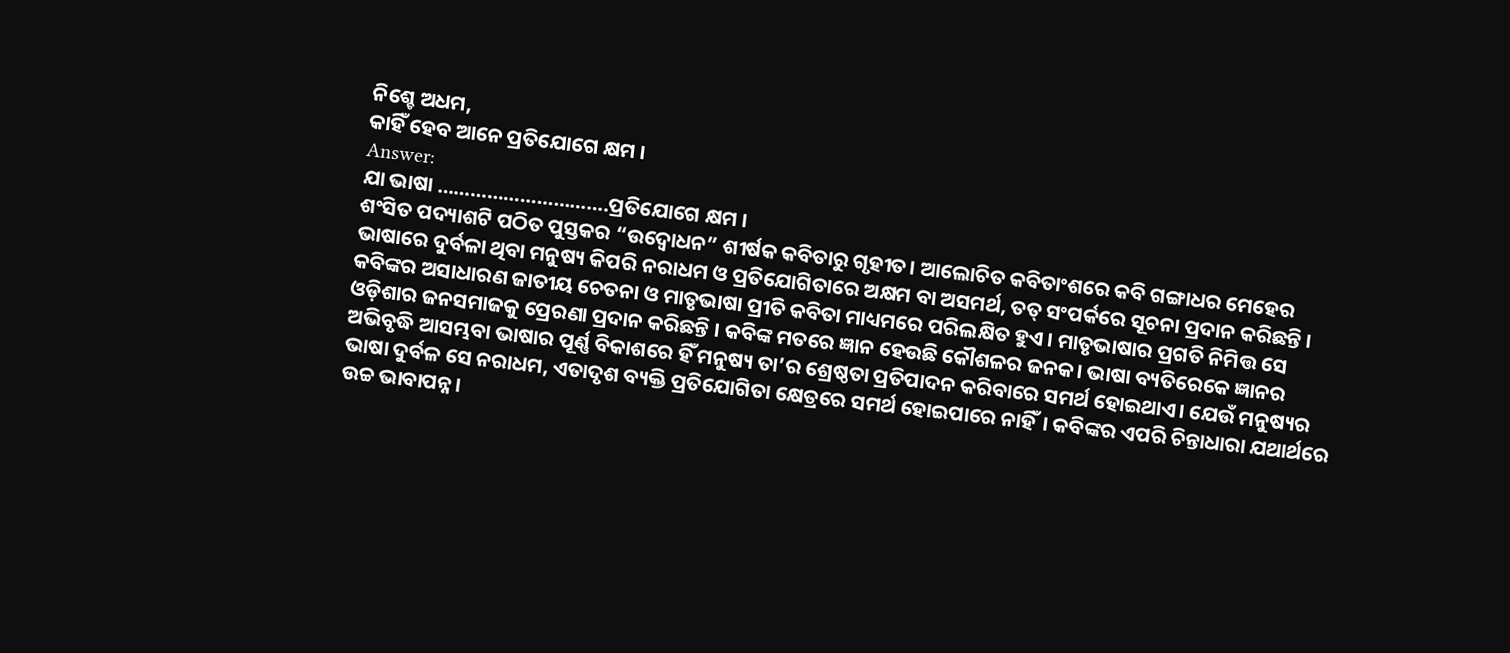ନିଶ୍ଚେ ଅଧମ,
କାହିଁ ହେବ ଆନେ ପ୍ରତିଯୋଗେ କ୍ଷମ ।
Answer:
ଯା ଭାଷା ………………………….ପ୍ରତିଯୋଗେ କ୍ଷମ ।
ଶଂସିତ ପଦ୍ୟାଶଟି ପଠିତ ପୁସ୍ତକର “ଉଦ୍ବୋଧନ” ଶୀର୍ଷକ କବିତାରୁ ଗୃହୀତ। ଆଲୋଚିତ କବିତାଂଶରେ କବି ଗଙ୍ଗାଧର ମେହେର ଭାଷାରେ ଦୁର୍ବଳା ଥିବା ମନୁଷ୍ୟ କିପରି ନରାଧମ ଓ ପ୍ରତିଯୋଗିତାରେ ଅକ୍ଷମ ବା ଅସମର୍ଥ, ତତ୍ ସଂପର୍କରେ ସୂଚନା ପ୍ରଦାନ କରିଛନ୍ତି ।
କବିଙ୍କର ଅସାଧାରଣ ଜାତୀୟ ଚେତନା ଓ ମାତୃଭାଷା ପ୍ରୀତି କବିତା ମାଧ୍ୟମରେ ପରିଲକ୍ଷିତ ହୁଏ । ମାତୃଭାଷାର ପ୍ରଗତି ନିମିତ୍ତ ସେ ଓଡ଼ିଶାର ଜନସମାଜକୁ ପ୍ରେରଣା ପ୍ରଦାନ କରିଛନ୍ତି । କବିଙ୍କ ମତରେ ଜ୍ଞାନ ହେଉଛି କୌଶଳର ଜନକ। ଭାଷା ବ୍ୟତିରେକେ ଜ୍ଞାନର ଅଭିବୃଦ୍ଧି ଆସମ୍ଭବା ଭାଷାର ପୂର୍ଣ୍ଣ ବିକାଶରେ ହିଁ ମନୁଷ୍ୟ ତା’ର ଶ୍ରେଷ୍ଠତା ପ୍ରତିପାଦନ କରିବାରେ ସମର୍ଥ ହୋଇଥାଏ। ଯେଉଁ ମନୁଷ୍ୟର ଭାଷା ଦୁର୍ବଳ ସେ ନରାଧମ, ଏତାଦୃଶ ବ୍ୟକ୍ତି ପ୍ରତିଯୋଗିତା କ୍ଷେତ୍ରରେ ସମର୍ଥ ହୋଇପାରେ ନାହିଁ। କବିଙ୍କର ଏପରି ଚିନ୍ତାଧାରା ଯଥାର୍ଥରେ ଉଚ୍ଚ ଭାବାପନ୍ନ।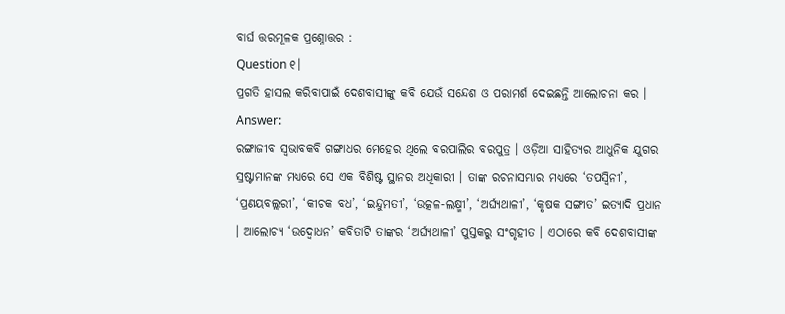ବାର୍ଘ ତ୍ତରମୂଳକ ପ୍ରଶ୍ନୋତ୍ତର :
Question ୧।
ପ୍ରଗତି ହାସଲ କରିବାପାଇଁ ଦେଶବାସୀଙ୍କୁ କବି ଯେଉଁ ସନ୍ଦେଶ ଓ ପରାମର୍ଶ ଦେଇଛନ୍ତି ଆଲୋଚନା କର ।
Answer:
ରଙ୍ଗାଜୀବ ସ୍ବଭାବକବି ଗଙ୍ଗାଧର ମେହେର ଥିଲେ ବରପାଲିର ବରପୁତ୍ର । ଓଡ଼ିଆ ସାହିତ୍ୟର ଆଧୁନିକ ଯୁଗର ସ୍ରଷ୍ଟାମାନଙ୍କ ମଧ୍ୟରେ ସେ ଏକ ବିଶିଷ୍ଟ ସ୍ଥାନର ଅଧିକାରୀ । ତାଙ୍କ ରଚନାସମ୍ଭାର ମଧ୍ଯରେ ‘ତପସ୍ବିନୀ’, ‘ପ୍ରଣୟବଲ୍ଲରୀ’, ‘କୀଚକ ବଧ’, ‘ଇନ୍ଦୁମତୀ’, ‘ଉତ୍କଳ-ଲକ୍ଷ୍ମୀ’, ‘ଅର୍ଘ୍ୟଥାଳୀ’, ‘କୃଷକ ସଙ୍ଗୀତ’ ଇତ୍ୟାଦି ପ୍ରଧାନ । ଆଲୋଚ୍ୟ ‘ଉଦ୍ବୋଧନ’ କବିତାଟି ତାଙ୍କର ‘ଅର୍ଘ୍ୟଥାଳୀ’ ପୁସ୍ତକରୁ ସଂଗୃହୀତ । ଏଠାରେ କବି ଦେଶବାସୀଙ୍କ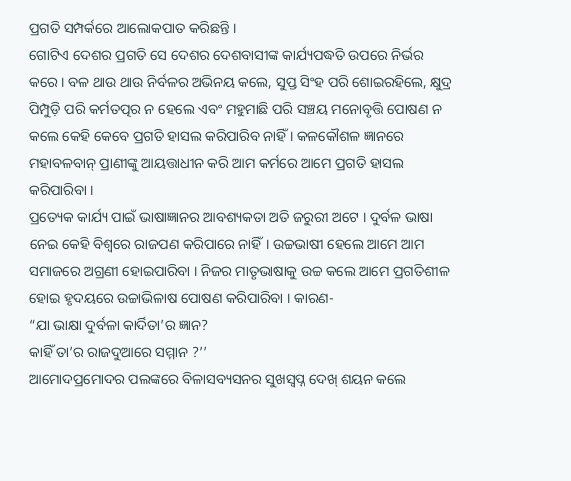ପ୍ରଗତି ସମ୍ପର୍କରେ ଆଲୋକପାତ କରିଛନ୍ତି ।
ଗୋଟିଏ ଦେଶର ପ୍ରଗତି ସେ ଦେଶର ଦେଶବାସୀଙ୍କ କାର୍ଯ୍ୟପଦ୍ଧତି ଉପରେ ନିର୍ଭର କରେ । ବଳ ଥାଉ ଥାଉ ନିର୍ବଳର ଅଭିନୟ କଲେ, ସୁପ୍ତ ସିଂହ ପରି ଶୋଇରହିଲେ, କ୍ଷୁଦ୍ର ପିମ୍ପୁଡ଼ି ପରି କର୍ମତତ୍ପର ନ ହେଲେ ଏବଂ ମହୁମାଛି ପରି ସଞ୍ଚୟ ମନୋବୃତ୍ତି ପୋଷଣ ନ କଲେ କେହି କେବେ ପ୍ରଗତି ହାସଲ କରିପାରିବ ନାହିଁ । କଳକୌଶଳ ଜ୍ଞାନରେ ମହାବଳବାନ୍ ପ୍ରାଣୀଙ୍କୁ ଆୟତ୍ତାଧୀନ କରି ଆମ କର୍ମରେ ଆମେ ପ୍ରଗତି ହାସଲ କରିପାରିବା ।
ପ୍ରତ୍ୟେକ କାର୍ଯ୍ୟ ପାଇଁ ଭାଷାଜ୍ଞାନର ଆବଶ୍ୟକତା ଅତି ଜରୁରୀ ଅଟେ । ଦୁର୍ବଳ ଭାଷା ନେଇ କେହି ବିଶ୍ଵରେ ରାଜପଣ କରିପାରେ ନାହିଁ। ଉଚ୍ଚଭାଷୀ ହେଲେ ଆମେ ଆମ ସମାଜରେ ଅଗ୍ରଣୀ ହୋଇପାରିବା । ନିଜର ମାତୃଭାଷାକୁ ଉଚ୍ଚ କଲେ ଆମେ ପ୍ରଗତିଶୀଳ ହୋଇ ହୃଦୟରେ ଉଚ୍ଚାଭିଳାଷ ପୋଷଣ କରିପାରିବା । କାରଣ-
“ଯା ଭାକ୍ଷା ଦୁର୍ବଳା କାର୍ଦିତା’ର ଜ୍ଞାନ?
କାହିଁ ତା’ର ରାଜଦୁଆରେ ସମ୍ମାନ ?’’
ଆମୋଦପ୍ରମୋଦର ପଲଙ୍କରେ ବିଳାସବ୍ୟସନର ସୁଖସ୍ଵପ୍ନ ଦେଖ୍ ଶୟନ କଲେ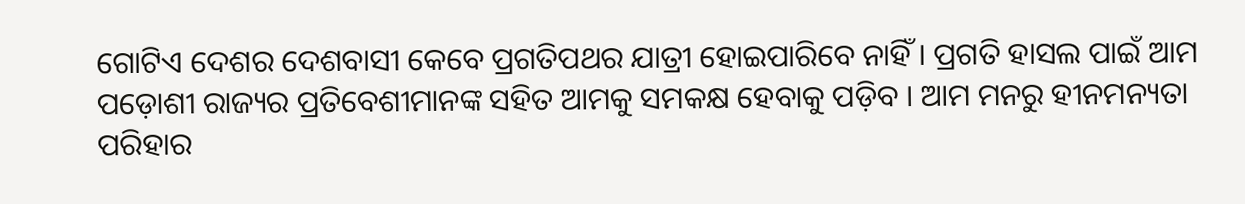ଗୋଟିଏ ଦେଶର ଦେଶବାସୀ କେବେ ପ୍ରଗତିପଥର ଯାତ୍ରୀ ହୋଇପାରିବେ ନାହିଁ । ପ୍ରଗତି ହାସଲ ପାଇଁ ଆମ ପଡ଼ୋଶୀ ରାଜ୍ୟର ପ୍ରତିବେଶୀମାନଙ୍କ ସହିତ ଆମକୁ ସମକକ୍ଷ ହେବାକୁ ପଡ଼ିବ । ଆମ ମନରୁ ହୀନମନ୍ୟତା ପରିହାର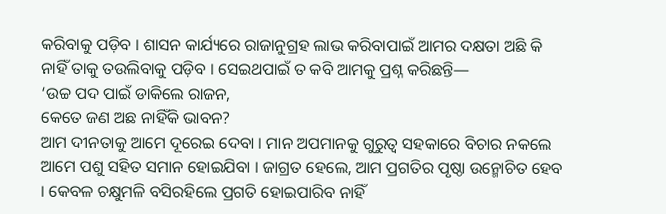କରିବାକୁ ପଡ଼ିବ । ଶାସନ କାର୍ଯ୍ୟରେ ରାଜାନୁଗ୍ରହ ଲାଭ କରିବାପାଇଁ ଆମର ଦକ୍ଷତା ଅଛି କି ନାହିଁ ତାକୁ ତଉଲିବାକୁ ପଡ଼ିବ । ସେଇଥପାଇଁ ତ କବି ଆମକୁ ପ୍ରଶ୍ନ କରିଛନ୍ତି—
‘ଉଚ୍ଚ ପଦ ପାଇଁ ଡାକିଲେ ରାଜନ,
କେତେ ଜଣ ଅଛ ନାହିଁକି ଭାବନ?
ଆମ ଦୀନତାକୁ ଆମେ ଦୂରେଇ ଦେବା । ମାନ ଅପମାନକୁ ଗୁରୁତ୍ବ ସହକାରେ ବିଚାର ନକଲେ ଆମେ ପଶୁ ସହିତ ସମାନ ହୋଇଯିବା । ଜାଗ୍ରତ ହେଲେ, ଆମ ପ୍ରଗତିର ପୃଷ୍ଠା ଉନ୍ମୋଚିତ ହେବ । କେବଳ ଚକ୍ଷୁମଳି ବସିରହିଲେ ପ୍ରଗତି ହୋଇପାରିବ ନାହିଁ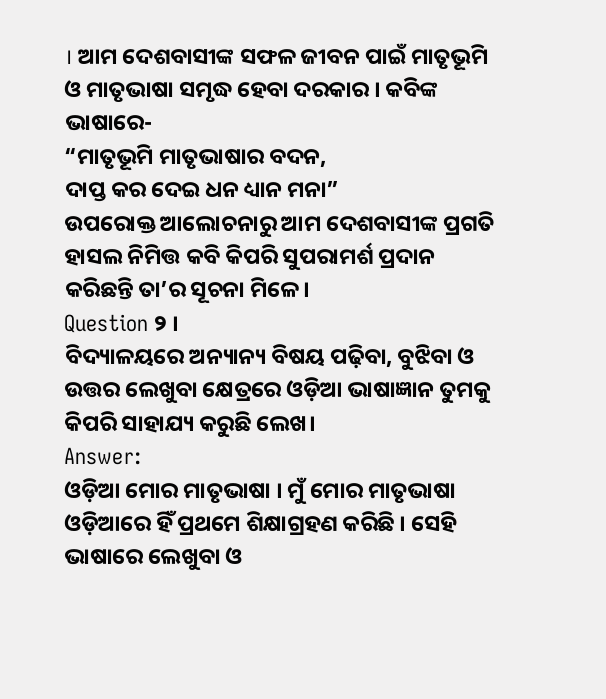। ଆମ ଦେଶବାସୀଙ୍କ ସଫଳ ଜୀବନ ପାଇଁ ମାତୃଭୂମି ଓ ମାତୃଭାଷା ସମୃଦ୍ଧ ହେବା ଦରକାର । କବିଙ୍କ ଭାଷାରେ-
“ମାତୃଭୂମି ମାତୃଭାଷାର ବଦନ,
ଦାପ୍ତ କର ଦେଇ ଧନ ଧ୍ୟାନ ମନା”
ଉପରୋକ୍ତ ଆଲୋଚନାରୁ ଆମ ଦେଶବାସୀଙ୍କ ପ୍ରଗତି ହାସଲ ନିମିତ୍ତ କବି କିପରି ସୁପରାମର୍ଶ ପ୍ରଦାନ କରିଛନ୍ତି ତା’ର ସୂଚନା ମିଳେ ।
Question ୨ ।
ବିଦ୍ୟାଳୟରେ ଅନ୍ୟାନ୍ୟ ବିଷୟ ପଢ଼ିବା, ବୁଝିବା ଓ ଉତ୍ତର ଲେଖୁବା କ୍ଷେତ୍ରରେ ଓଡ଼ିଆ ଭାଷାଜ୍ଞାନ ତୁମକୁ କିପରି ସାହାଯ୍ୟ କରୁଛି ଲେଖ।
Answer:
ଓଡ଼ିଆ ମୋର ମାତୃଭାଷା । ମୁଁ ମୋର ମାତୃଭାଷା ଓଡ଼ିଆରେ ହିଁ ପ୍ରଥମେ ଶିକ୍ଷାଗ୍ରହଣ କରିଛି । ସେହି ଭାଷାରେ ଲେଖୁବା ଓ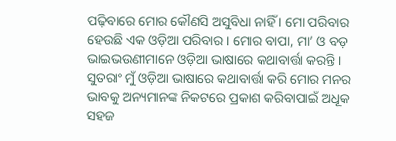ପଢ଼ିବାରେ ମୋର କୌଣସି ଅସୁବିଧା ନାହିଁ । ମୋ ପରିବାର ହେଉଛି ଏକ ଓଡ଼ିଆ ପରିବାର । ମୋର ବାପା, ମା’ ଓ ବଡ଼ ଭାଇଭଉଣୀମାନେ ଓଡ଼ିଆ ଭାଷାରେ କଥାବାର୍ତ୍ତା କରନ୍ତି । ସୁତରାଂ ମୁଁ ଓଡ଼ିଆ ଭାଷାରେ କଥାବାର୍ତ୍ତା କରି ମୋର ମନର ଭାବକୁ ଅନ୍ୟମାନଙ୍କ ନିକଟରେ ପ୍ରକାଶ କରିବାପାଇଁ ଅଧୂକ ସହଜ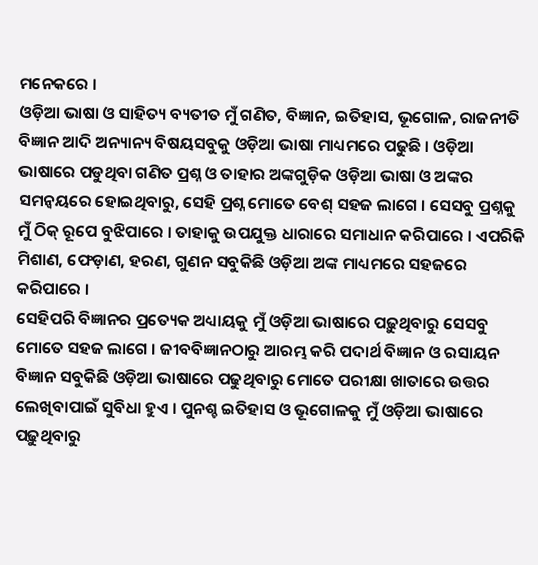ମନେକରେ ।
ଓଡ଼ିଆ ଭାଷା ଓ ସାହିତ୍ୟ ବ୍ୟତୀତ ମୁଁ ଗଣିତ, ବିଜ୍ଞାନ, ଇତିହାସ, ଭୂଗୋଳ, ରାଜନୀତି ବିଜ୍ଞାନ ଆଦି ଅନ୍ୟାନ୍ୟ ବିଷୟସବୁକୁ ଓଡ଼ିଆ ଭାଷା ମାଧ୍ୟମରେ ପଢୁଛି । ଓଡ଼ିଆ ଭାଷାରେ ପଡୁଥିବା ଗଣିତ ପ୍ରଶ୍ନ ଓ ତାହାର ଅଙ୍କଗୁଡ଼ିକ ଓଡ଼ିଆ ଭାଷା ଓ ଅଙ୍କର ସମନ୍ଵୟରେ ହୋଇଥିବାରୁ, ସେହି ପ୍ରଶ୍ନ ମୋତେ ବେଶ୍ ସହଜ ଲାଗେ । ସେସବୁ ପ୍ରଶ୍ନକୁ ମୁଁ ଠିକ୍ ରୂପେ ବୁଝିପାରେ । ତାହାକୁ ଉପଯୁକ୍ତ ଧାରାରେ ସମାଧାନ କରିପାରେ । ଏପରିକି ମିଶାଣ, ଫେଡ଼ାଣ, ହରଣ, ଗୁଣନ ସବୁକିଛି ଓଡ଼ିଆ ଅଙ୍କ ମାଧ୍ୟମରେ ସହଜରେ କରିପାରେ ।
ସେହିପରି ବିଜ୍ଞାନର ପ୍ରତ୍ୟେକ ଅଧ୍ୟାୟକୁ ମୁଁ ଓଡ଼ିଆ ଭାଷାରେ ପଢ଼ୁଥିବାରୁ ସେସବୁ ମୋତେ ସହଜ ଲାଗେ । ଜୀବବିଜ୍ଞାନଠାରୁ ଆରମ୍ଭ କରି ପଦାର୍ଥ ବିଜ୍ଞାନ ଓ ରସାୟନ ବିଜ୍ଞାନ ସବୁକିଛି ଓଡ଼ିଆ ଭାଷାରେ ପଢୁଥିବାରୁ ମୋତେ ପରୀକ୍ଷା ଖାତାରେ ଉତ୍ତର ଲେଖିବାପାଇଁ ସୁବିଧା ହୁଏ । ପୁନଶ୍ଚ ଇତିହାସ ଓ ଭୂଗୋଳକୁ ମୁଁ ଓଡ଼ିଆ ଭାଷାରେ ପଢ଼ୁଥିବାରୁ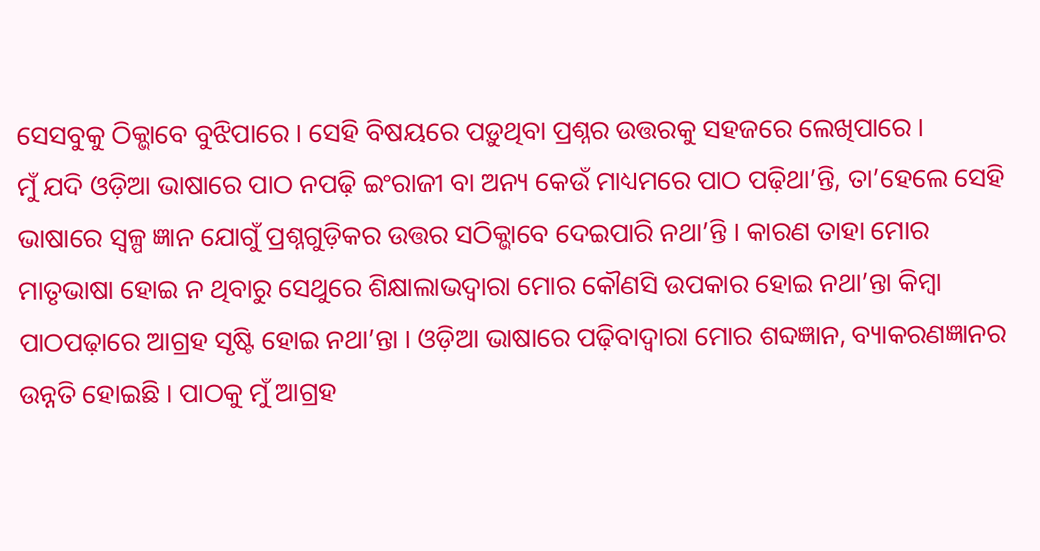ସେସବୁକୁ ଠିକ୍ଭାବେ ବୁଝିପାରେ । ସେହି ବିଷୟରେ ପଡ଼ୁଥିବା ପ୍ରଶ୍ନର ଉତ୍ତରକୁ ସହଜରେ ଲେଖିପାରେ ।
ମୁଁ ଯଦି ଓଡ଼ିଆ ଭାଷାରେ ପାଠ ନପଢ଼ି ଇଂରାଜୀ ବା ଅନ୍ୟ କେଉଁ ମାଧ୍ୟମରେ ପାଠ ପଢ଼ିଥା’ନ୍ତି, ତା’ହେଲେ ସେହି ଭାଷାରେ ସ୍ଵଳ୍ପ ଜ୍ଞାନ ଯୋଗୁଁ ପ୍ରଶ୍ନଗୁଡ଼ିକର ଉତ୍ତର ସଠିକ୍ଭାବେ ଦେଇପାରି ନଥା’ନ୍ତି । କାରଣ ତାହା ମୋର ମାତୃଭାଷା ହୋଇ ନ ଥିବାରୁ ସେଥୁରେ ଶିକ୍ଷାଲାଭଦ୍ବାରା ମୋର କୌଣସି ଉପକାର ହୋଇ ନଥା’ନ୍ତା କିମ୍ବା ପାଠପଢ଼ାରେ ଆଗ୍ରହ ସୃଷ୍ଟି ହୋଇ ନଥା’ନ୍ତା । ଓଡ଼ିଆ ଭାଷାରେ ପଢ଼ିବାଦ୍ଵାରା ମୋର ଶବ୍ଦଜ୍ଞାନ, ବ୍ୟାକରଣଜ୍ଞାନର ଉନ୍ନତି ହୋଇଛି । ପାଠକୁ ମୁଁ ଆଗ୍ରହ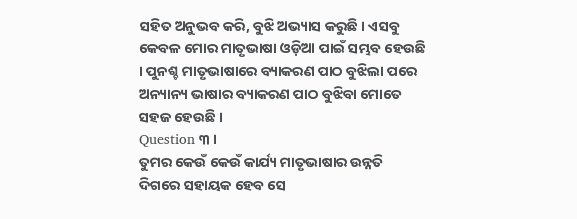ସହିତ ଅନୁଭବ କରି, ବୁଝି ଅଭ୍ୟାସ କରୁଛି । ଏସବୁ କେବଳ ମୋର ମାତୃଭାଷା ଓଡ଼ିଆ ପାଇଁ ସମ୍ଭବ ହେଉଛି । ପୁନଶ୍ଚ ମାତୃଭାଷାରେ ବ୍ୟାକରଣ ପାଠ ବୁଝିଲା ପରେ ଅନ୍ୟାନ୍ୟ ଭାଷାର ବ୍ୟାକରଣ ପାଠ ବୁଝିବା ମୋତେ ସହଜ ହେଉଛି ।
Question ୩ ।
ତୁମର କେଉଁ କେଉଁ କାର୍ଯ୍ୟ ମାତୃଭାଷାର ଉନ୍ନତି ଦିଗରେ ସହାୟକ ହେବ ସେ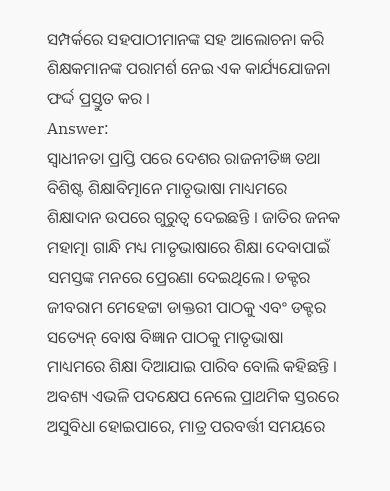ସମ୍ପର୍କରେ ସହପାଠୀମାନଙ୍କ ସହ ଆଲୋଚନା କରି ଶିକ୍ଷକମାନଙ୍କ ପରାମର୍ଶ ନେଇ ଏକ କାର୍ଯ୍ୟଯୋଜନା ଫର୍ଦ୍ଦ ପ୍ରସ୍ତୁତ କର ।
Answer:
ସ୍ଵାଧୀନତା ପ୍ରାପ୍ତି ପରେ ଦେଶର ରାଜନୀତିଜ୍ଞ ତଥା ବିଶିଷ୍ଟ ଶିକ୍ଷାବିତ୍ମାନେ ମାତୃଭାଷା ମାଧ୍ୟମରେ ଶିକ୍ଷାଦାନ ଉପରେ ଗୁରୁତ୍ବ ଦେଇଛନ୍ତି । ଜାତିର ଜନକ ମହାତ୍ମା ଗାନ୍ଧି ମଧ୍ୟ ମାତୃଭାଷାରେ ଶିକ୍ଷା ଦେବାପାଇଁ ସମସ୍ତଙ୍କ ମନରେ ପ୍ରେରଣା ଦେଇଥିଲେ। ଡକ୍ଟର ଜୀବରାମ ମେହେଟ୍ଟା ଡାକ୍ତରୀ ପାଠକୁ ଏବଂ ଡକ୍ଟର ସତ୍ୟେନ୍ ବୋଷ ବିଜ୍ଞାନ ପାଠକୁ ମାତୃଭାଷା ମାଧ୍ୟମରେ ଶିକ୍ଷା ଦିଆଯାଇ ପାରିବ ବୋଲି କହିଛନ୍ତି । ଅବଶ୍ୟ ଏଭଳି ପଦକ୍ଷେପ ନେଲେ ପ୍ରାଥମିକ ସ୍ତରରେ ଅସୁବିଧା ହୋଇପାରେ, ମାତ୍ର ପରବର୍ତ୍ତୀ ସମୟରେ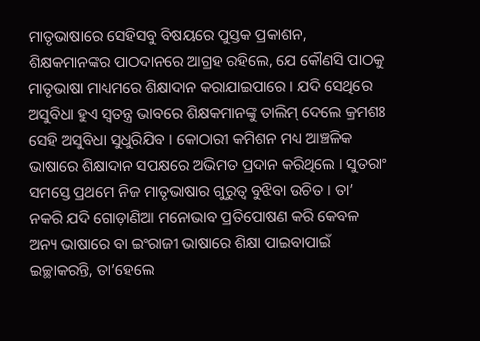ମାତୃଭାଷାରେ ସେହିସବୁ ବିଷୟରେ ପୁସ୍ତକ ପ୍ରକାଶନ, ଶିକ୍ଷକମାନଙ୍କର ପାଠଦାନରେ ଆଗ୍ରହ ରହିଲେ, ଯେ କୌଣସି ପାଠକୁ ମାତୃଭାଷା ମାଧ୍ୟମରେ ଶିକ୍ଷାଦାନ କରାଯାଇପାରେ । ଯଦି ସେଥିରେ
ଅସୁବିଧା ହୁଏ ସ୍ଵତନ୍ତ୍ର ଭାବରେ ଶିକ୍ଷକମାନଙ୍କୁ ତାଲିମ୍ ଦେଲେ କ୍ରମଶଃ ସେହି ଅସୁବିଧା ସୁଧୁରିଯିବ । କୋଠାରୀ କମିଶନ ମଧ୍ୟ ଆଞ୍ଚଳିକ ଭାଷାରେ ଶିକ୍ଷାଦାନ ସପକ୍ଷରେ ଅଭିମତ ପ୍ରଦାନ କରିଥିଲେ । ସୁତରାଂ ସମସ୍ତେ ପ୍ରଥମେ ନିଜ ମାତୃଭାଷାର ଗୁରୁତ୍ଵ ବୁଝିବା ଉଚିତ । ତା’ ନକରି ଯଦି ଗୋଡ଼ାଣିଆ ମନୋଭାବ ପ୍ରତିପୋଷଣ କରି କେବଳ ଅନ୍ୟ ଭାଷାରେ ବା ଇଂରାଜୀ ଭାଷାରେ ଶିକ୍ଷା ପାଇବାପାଇଁ ଇଚ୍ଛାକରନ୍ତି, ତା’ହେଲେ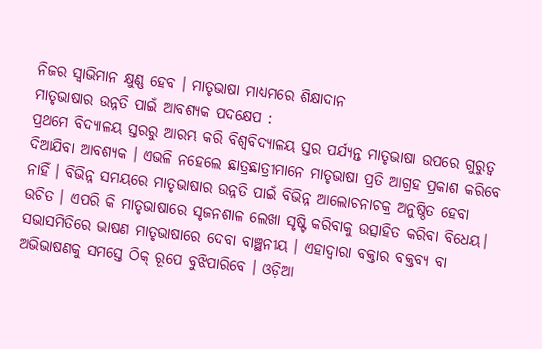ନିଜର ସ୍ଵାଭିମାନ କ୍ଷୁଣ୍ଣ ହେବ । ମାତୃଭାଷା ମାଧ୍ୟମରେ ଶିକ୍ଷାଦାନ
ମାତୃଭାଷାର ଉନ୍ନତି ପାଇଁ ଆବଶ୍ୟକ ପଦକ୍ଷେପ :
ପ୍ରଥମେ ବିଦ୍ୟାଳୟ ସ୍ତରରୁ ଆରମ୍ଭ କରି ବିଶ୍ୱବିଦ୍ୟାଳୟ ସ୍ତର ପର୍ଯ୍ୟନ୍ତ ମାତୃଭାଷା ଉପରେ ଗୁରୁତ୍ଵ ଦିଆଯିବା ଆବଶ୍ୟକ । ଏଭଳି ନହେଲେ ଛାତ୍ରଛାତ୍ରୀମାନେ ମାତୃଭାଷା ପ୍ରତି ଆଗ୍ରହ ପ୍ରକାଶ କରିବେ ନାହିଁ । ବିଭିନ୍ନ ସମୟରେ ମାତୃଭାଷାର ଉନ୍ନତି ପାଇଁ ବିଭିନ୍ନ ଆଲୋଚନାଚକ୍ର ଅନୁଷ୍ଠିତ ହେବା ଉଚିତ । ଏପରି କି ମାତୃଭାଷାରେ ସୃଜନଶାଳ ଲେଖା ସୃଷ୍ଟି କରିବାକୁ ଉତ୍ସାହିତ କରିବା ବିଧେୟ। ସଭାସମିତିରେ ଭାଷଣ ମାତୃଭାଷାରେ ଦେବା ବାଞ୍ଛନୀୟ । ଏହାଦ୍ୱାରା ବକ୍ତାର ବକ୍ତବ୍ୟ ବା ଅଭିଭାଷଣକୁ ସମସ୍ତେ ଠିକ୍ ରୂପେ ବୁଝିପାରିବେ । ଓଡ଼ିଆ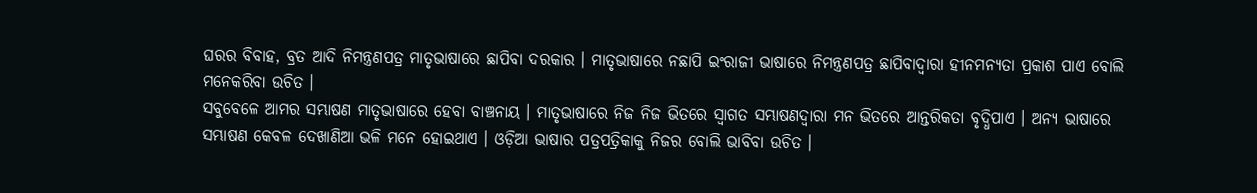ଘରର ବିବାହ, ବ୍ରତ ଆଦି ନିମନ୍ତ୍ରଣପତ୍ର ମାତୃଭାଷାରେ ଛାପିବା ଦରକାର । ମାତୃଭାଷାରେ ନଛାପି ଇଂରାଜୀ ଭାଷାରେ ନିମନ୍ତ୍ରଣପତ୍ର ଛାପିବାଦ୍ୱାରା ହୀନମନ୍ୟତା ପ୍ରକାଶ ପାଏ ବୋଲି ମନେକରିବା ଉଚିତ ।
ସବୁବେଳେ ଆମର ସମ୍ଭାଷଣ ମାତୃଭାଷାରେ ହେବା ବାଞ୍ଚନାୟ । ମାତୃଭାଷାରେ ନିଜ ନିଜ ଭିତରେ ସ୍ୱାଗତ ସମ୍ଭାଷଣଦ୍ଵାରା ମନ ଭିତରେ ଆନ୍ତରିକତା ବୃଦ୍ଧିପାଏ । ଅନ୍ୟ ଭାଷାରେ ସମ୍ଭାଷଣ କେବଳ ଦେଖାଣିଆ ଭଳି ମନେ ହୋଇଥାଏ । ଓଡ଼ିଆ ଭାଷାର ପତ୍ରପତ୍ରିକାକୁ ନିଜର ବୋଲି ଭାବିବା ଉଚିତ ।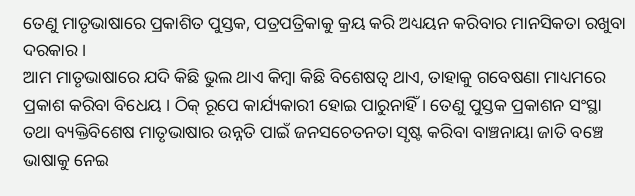ତେଣୁ ମାତୃଭାଷାରେ ପ୍ରକାଶିତ ପୁସ୍ତକ, ପତ୍ରପତ୍ରିକାକୁ କ୍ରୟ କରି ଅଧ୍ୟୟନ କରିବାର ମାନସିକତା ରଖୁବା ଦରକାର ।
ଆମ ମାତୃଭାଷାରେ ଯଦି କିଛି ଭୁଲ ଥାଏ କିମ୍ବା କିଛି ବିଶେଷତ୍ଵ ଥାଏ, ତାହାକୁ ଗବେଷଣା ମାଧ୍ୟମରେ ପ୍ରକାଶ କରିବା ବିଧେୟ । ଠିକ୍ ରୂପେ କାର୍ଯ୍ୟକାରୀ ହୋଇ ପାରୁନାହିଁ । ତେଣୁ ପୁସ୍ତକ ପ୍ରକାଶନ ସଂସ୍ଥା ତଥା ବ୍ୟକ୍ତିବିଶେଷ ମାତୃଭାଷାର ଉନ୍ନତି ପାଇଁ ଜନସଚେତନତା ସୃଷ୍ଟ କରିବା ବାଞ୍ଚନାୟା ଜାତି ବଞ୍ଚେ ଭାଷାକୁ ନେଇ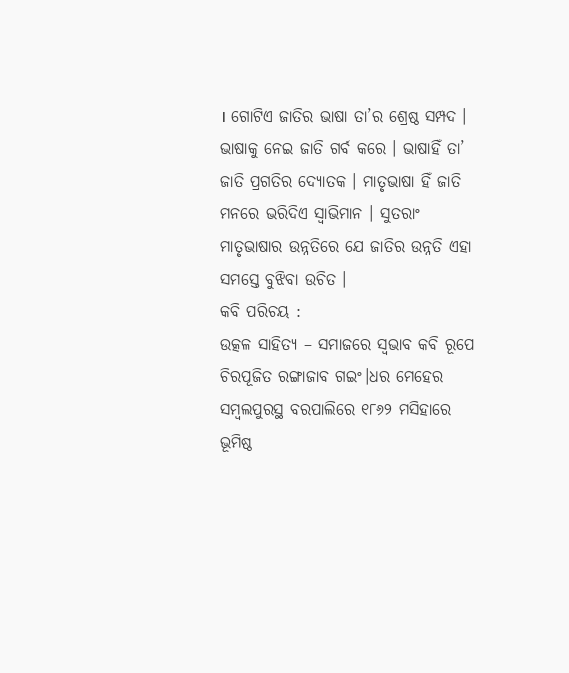। ଗୋଟିଏ ଜାତିର ଭାଷା ତା’ର ଶ୍ରେଷ୍ଠ ସମ୍ପଦ । ଭାଷାକୁ ନେଇ ଜାତି ଗର୍ବ କରେ । ଭାଷାହିଁ ତା’ ଜାତି ପ୍ରଗତିର ଦ୍ୟୋତକ । ମାତୃଭାଷା ହିଁ ଜାତି ମନରେ ଭରିଦିଏ ସ୍ବାଭିମାନ । ସୁତରାଂ ମାତୃଭାଷାର ଉନ୍ନତିରେ ଯେ ଜାତିର ଉନ୍ନତି ଏହା ସମସ୍ତେ ବୁଝିବା ଉଚିତ ।
କବି ପରିଚୟ :
ଉତ୍କଳ ସାହିତ୍ୟ – ସମାଜରେ ସ୍ୱଭାବ କବି ରୂପେ ଚିରପୂଜିତ ରଙ୍ଗାଜାବ ଗଇଂ।ଧର ମେହେର ସମ୍ବଲପୁରସ୍ଥ ବରପାଲିରେ ୧୮୬୨ ମସିହାରେ ଭୂମିଷ୍ଠ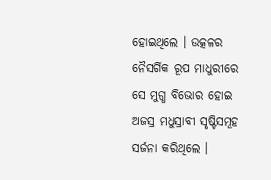ହୋଇଥିଲେ । ଉତ୍କଳର ନୈସର୍ଗିକ ରୂପ ମାଧୁରୀରେ ସେ ମୁଗ୍ଧ ବିଭୋର ହୋଇ ଅଜସ୍ର ମଧୁସ୍ରାବୀ ସୃଷ୍ଟିସମୂହ ସର୍ଜନା କରିଥିଲେ ।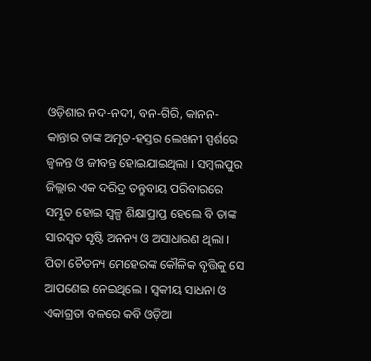ଓଡ଼ିଶାର ନଦ-ନଦୀ, ବନ-ଗିରି, କାନନ-କାନ୍ତାର ତାଙ୍କ ଅମୃତ-ହସ୍ତର ଲେଖନୀ ସ୍ପର୍ଶରେ ଜ୍ଵଳନ୍ତ ଓ ଜୀବନ୍ତ ହୋଇଯାଇଥିଲା । ସମ୍ବଲପୁର ଜିଲ୍ଲାର ଏକ ଦରିଦ୍ର ତନ୍ତୁବାୟ ପରିବାରରେ ସମ୍ଭୂତ ହୋଇ ସ୍ଵଳ୍ପ ଶିକ୍ଷାପ୍ରାପ୍ତ ହେଲେ ବି ତାଙ୍କ ସାରସ୍ବତ ସୃଷ୍ଟି ଅନନ୍ୟ ଓ ଅସାଧାରଣ ଥିଲା । ପିତା ଚୈତନ୍ୟ ମେହେରଙ୍କ କୌଳିକ ବୃତ୍ତିକୁ ସେ ଆପଣେଇ ନେଇଥିଲେ । ସ୍ଵକୀୟ ସାଧନା ଓ ଏକାଗ୍ରତା ବଳରେ କବି ଓଡ଼ିଆ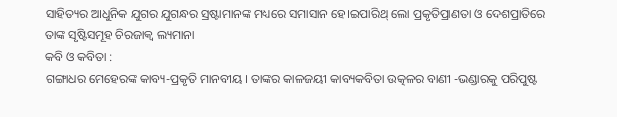ସାହିତ୍ୟର ଆଧୁନିକ ଯୁଗର ଯୁଗନ୍ଧର ସ୍ରଷ୍ଟାମାନଙ୍କ ମଧ୍ୟରେ ସମାସାନ ହେ।ଇପାରିଥ୍ ଲୋ ପ୍ରକୃତିପ୍ରାଣତା ଓ ଦେଶପ୍ରାତିରେ ତାଙ୍କ ସୃଷ୍ଟିସମୂହ ଚିରଜାକ୍ଵ ଲ୍ୟମାନା
କବି ଓ କବିତା :
ଗଙ୍ଗାଧର ମେହେରଙ୍କ କାବ୍ୟ-ପ୍ରକୃତି ମାନବୀୟ । ତାଙ୍କର କାଳଜୟୀ କାବ୍ୟକବିତା ଉତ୍କଳର ବାଣୀ -ଭଣ୍ଡାରକୁ ପରିପୁଷ୍ଟ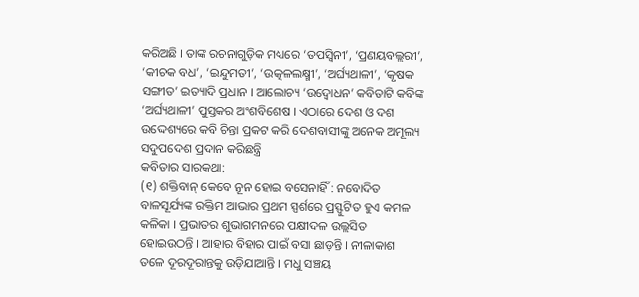କରିଅଛି । ତାଙ୍କ ରଚନାଗୁଡ଼ିକ ମଧ୍ୟରେ ‘ତପସ୍ବିନୀ’, ‘ପ୍ରଣୟବଲ୍ଲରୀ’, ‘କୀଚକ ବଧ’, ‘ଇନ୍ଦୁମତୀ’, ‘ଉତ୍କଳଲକ୍ଷ୍ମୀ’, ‘ଅର୍ଘ୍ୟଥାଳୀ’, ‘କୃଷକ ସଙ୍ଗୀତ’ ଇତ୍ୟାଦି ପ୍ରଧାନ । ଆଲୋଚ୍ୟ ‘ଉଦ୍ବୋଧନ’ କବିତାଟି କବିଙ୍କ ‘ଅର୍ଘ୍ୟଥାଳୀ’ ପୁସ୍ତକର ଅଂଶବିଶେଷ । ଏଠାରେ ଦେଶ ଓ ଦଶ ଉଦ୍ଦେଶ୍ୟରେ କବି ଚିନ୍ତା ପ୍ରକଟ କରି ଦେଶବାସୀଙ୍କୁ ଅନେକ ଅମୂଲ୍ୟ ସଦୁପଦେଶ ପ୍ରଦାନ କରିଛନ୍ତ୍ରି
କବିତାର ସାରକଥା:
(୧) ଶକ୍ତିବାନ୍ କେବେ ନୂନ ହୋଇ ବସେନାହିଁ : ନବୋଦିତ ବାଳସୂର୍ଯ୍ୟଙ୍କ ରକ୍ତିମ ଆଭାର ପ୍ରଥମ ସ୍ପର୍ଶରେ ପ୍ରସ୍ଫୁଟିତ ହୁଏ କମଳ କଳିକା । ପ୍ରଭାତର ଶୁଭାଗମନରେ ପକ୍ଷୀଦଳ ଉଲ୍ଲସିତ ହୋଇଉଠନ୍ତି । ଆହାର ବିହାର ପାଇଁ ବସା ଛାଡ଼ନ୍ତି । ନୀଳାକାଶ ତଳେ ଦୂରଦୂରାନ୍ତକୁ ଉଡ଼ିଯାଆନ୍ତି । ମଧୁ ସଞ୍ଚୟ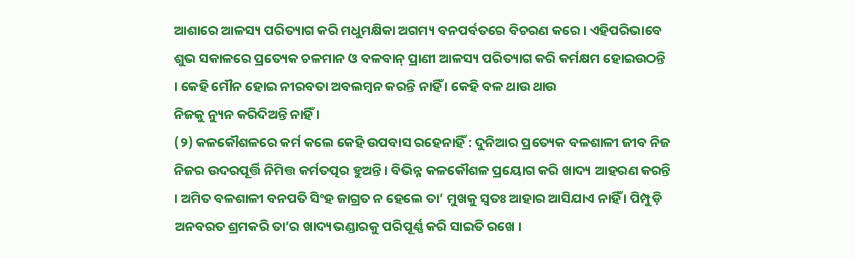ଆଶାରେ ଆଳସ୍ୟ ପରିତ୍ୟାଗ କରି ମଧୁମକ୍ଷିକା ଅଗମ୍ୟ ବନପର୍ବତରେ ବିଚରଣ କରେ । ଏହିପରିଭାବେ ଶୁଭ ସକାଳରେ ପ୍ରତ୍ୟେକ ଚଳମାନ ଓ ବଳବାନ୍ ପ୍ରାଣୀ ଆଳସ୍ୟ ପରିତ୍ୟାଗ କରି କର୍ମକ୍ଷମ ହୋଇଉଠନ୍ତି । କେହି ମୌନ ହୋଇ ନୀରବତା ଅବଲମ୍ବନ କରନ୍ତି ନାହିଁ । କେହି ବଳ ଥାଉ ଥାଉ
ନିଜକୁ ନ୍ୟୁନ କରିଦିଅନ୍ତି ନାହିଁ ।
(୨) କଳକୌଶଳରେ କର୍ମ କଲେ କେହି ଉପବାସ ରହେନାହିଁ : ଦୁନିଆର ପ୍ରତ୍ୟେକ ବଳଶାଳୀ ଜୀବ ନିଜ ନିଜର ଉଦରପୂର୍ତ୍ତି ନିମିତ୍ତ କର୍ମତତ୍ପର ହୁଅନ୍ତି । ବିଭିନ୍ନ କଳକୌଶଳ ପ୍ରୟୋଗ କରି ଖାଦ୍ୟ ଆହରଣ କରନ୍ତି । ଅମିତ ବଳଶାଳୀ ବନପତି ସିଂହ ଜାଗ୍ରତ ନ ହେଲେ ତା’ ମୁଖକୁ ସ୍ୱତଃ ଆହାର ଆସିଯାଏ ନାହିଁ । ପିମ୍ପୁଡ଼ି ଅନବରତ ଶ୍ରମକରି ତା’ର ଖାଦ୍ୟଭଣ୍ଡାରକୁ ପରିପୂର୍ଣ୍ଣ କରି ସାଇତି ରଖେ ।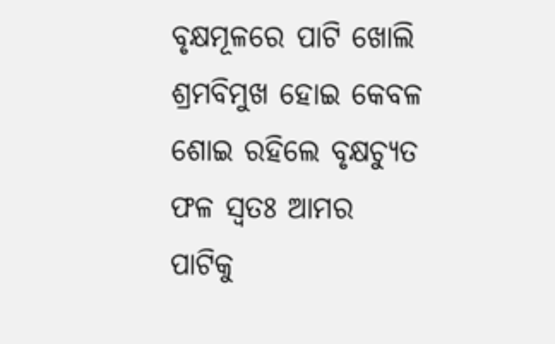ବୃକ୍ଷମୂଳରେ ପାଟି ଖୋଲି ଶ୍ରମବିମୁଖ ହୋଇ କେବଳ ଶୋଇ ରହିଲେ ବୃକ୍ଷଚ୍ୟୁତ ଫଳ ସ୍ଵତଃ ଆମର ପାଟିକୁ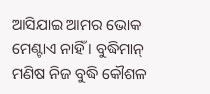ଆସିଯାଇ ଆମର ଭୋକ ମେଣ୍ଟାଏ ନାହିଁ । ବୁଦ୍ଧିମାନ୍ ମଣିଷ ନିଜ ବୁଦ୍ଧି କୌଶଳ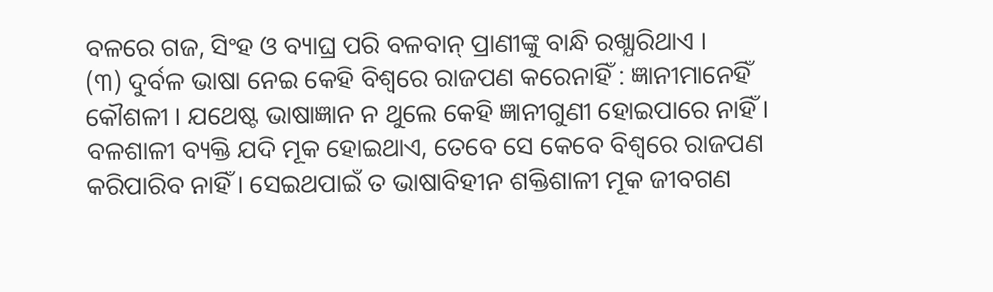ବଳରେ ଗଜ, ସିଂହ ଓ ବ୍ୟାଘ୍ର ପରି ବଳବାନ୍ ପ୍ରାଣୀଙ୍କୁ ବାନ୍ଧି ରଖ୍ଯାରିଥାଏ ।
(୩) ଦୁର୍ବଳ ଭାଷା ନେଇ କେହି ବିଶ୍ଵରେ ରାଜପଣ କରେନାହିଁ : ଜ୍ଞାନୀମାନେହିଁ କୌଶଳୀ । ଯଥେଷ୍ଟ ଭାଷାଜ୍ଞାନ ନ ଥୁଲେ କେହି ଜ୍ଞାନୀଗୁଣୀ ହୋଇପାରେ ନାହିଁ । ବଳଶାଳୀ ବ୍ୟକ୍ତି ଯଦି ମୂକ ହୋଇଥାଏ, ତେବେ ସେ କେବେ ବିଶ୍ବରେ ରାଜପଣ କରିପାରିବ ନାହିଁ । ସେଇଥପାଇଁ ତ ଭାଷାବିହୀନ ଶକ୍ତିଶାଳୀ ମୂକ ଜୀବଗଣ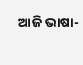ଆଜି ଭାଷା-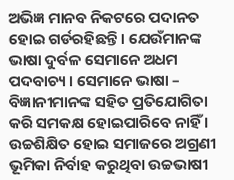ଅଭିଜ୍ଞ ମାନବ ନିକଟରେ ପଦାନତ ହୋଇ ଗର୍ଡରହିଛନ୍ତି। ଯେଉଁମାନଙ୍କ ଭାଷା ଦୁର୍ବଳ ସେମାନେ ଅଧମ ପଦବାଚ୍ୟ । ସେମାନେ ଭାଷା –
ବିଜ୍ଞାନୀମାନଙ୍କ ସହିତ ପ୍ରତିଯୋଗିତା କରି ସମକକ୍ଷ ହୋଇପାରିବେ ନାହିଁ । ଉଚ୍ଚଶିକ୍ଷିତ ହୋଇ ସମାଜରେ ଅଗ୍ରଣୀ ଭୂମିକା ନିର୍ବାହ କରୁଥିବା ଉଚ୍ଚଭାଷୀ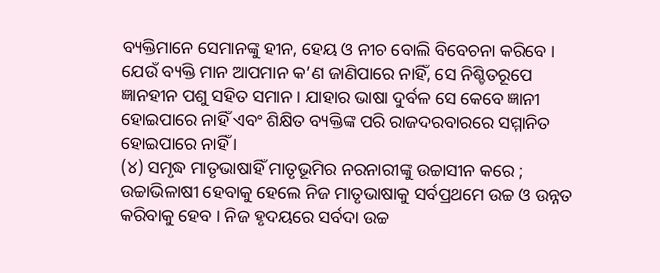ବ୍ୟକ୍ତିମାନେ ସେମାନଙ୍କୁ ହୀନ, ହେୟ ଓ ନୀଚ ବୋଲି ବିବେଚନା କରିବେ । ଯେଉଁ ବ୍ୟକ୍ତି ମାନ ଆପମାନ କ’ଣ ଜାଣିପାରେ ନାହିଁ, ସେ ନିଶ୍ଚିତରୂପେ ଜ୍ଞାନହୀନ ପଶୁ ସହିତ ସମାନ । ଯାହାର ଭାଷା ଦୁର୍ବଳ ସେ କେବେ ଜ୍ଞାନୀ ହୋଇପାରେ ନାହିଁ ଏବଂ ଶିକ୍ଷିତ ବ୍ୟକ୍ତିଙ୍କ ପରି ରାଜଦରବାରରେ ସମ୍ମାନିତ ହୋଇପାରେ ନାହିଁ ।
(୪) ସମୃଦ୍ଧ ମାତୃଭାଷାହିଁ ମାତୃଭୂମିର ନରନାରୀଙ୍କୁ ଉଚ୍ଚାସୀନ କରେ ; ଉଚ୍ଚାଭିଳାଷୀ ହେବାକୁ ହେଲେ ନିଜ ମାତୃଭାଷାକୁ ସର୍ବପ୍ରଥମେ ଉଚ୍ଚ ଓ ଉନ୍ନତ କରିବାକୁ ହେବ । ନିଜ ହୃଦୟରେ ସର୍ବଦା ଉଚ୍ଚ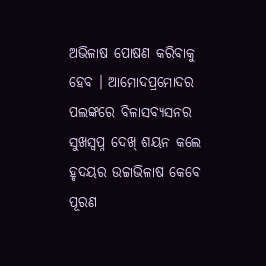ଅଭିଳାଷ ପୋଷଣ କରିବାକୁ ହେବ । ଆମୋଦପ୍ରମୋଦର ପଲଙ୍କରେ ବିଳାସବ୍ୟସନର ସୁଖସ୍ଵପ୍ନ ଦେଖ୍ ଶୟନ କଲେ ହୃଦୟର ଉଚ୍ଚାଭିଳାଷ କେବେ ପୂରଣ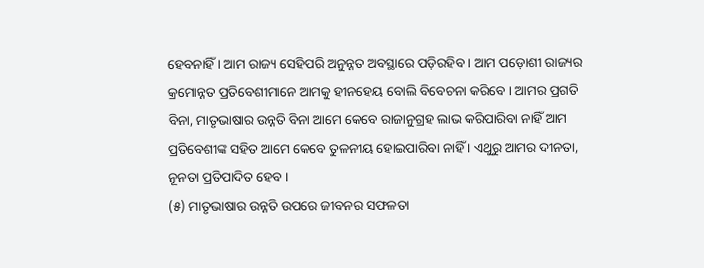ହେବନାହିଁ । ଆମ ରାଜ୍ୟ ସେହିପରି ଅନୁନ୍ନତ ଅବସ୍ଥାରେ ପଡ଼ିରହିବ । ଆମ ପଡ଼ୋଶୀ ରାଜ୍ୟର କ୍ରମୋନ୍ନତ ପ୍ରତିବେଶୀମାନେ ଆମକୁ ହୀନହେୟ ବୋଲି ବିବେଚନା କରିବେ । ଆମର ପ୍ରଗତି ବିନା, ମାତୃଭାଷାର ଉନ୍ନତି ବିନା ଆମେ କେବେ ରାଜାନୁଗ୍ରହ ଲାଭ କରିପାରିବା ନାହିଁ ଆମ ପ୍ରତିବେଶୀଙ୍କ ସହିତ ଆମେ କେବେ ତୁଳନୀୟ ହୋଇପାରିବା ନାହିଁ । ଏଥୁରୁ ଆମର ଦୀନତା, ନୂନତା ପ୍ରତିପାଦିତ ହେବ ।
(୫) ମାତୃଭାଷାର ଉନ୍ନତି ଉପରେ ଜୀବନର ସଫଳତା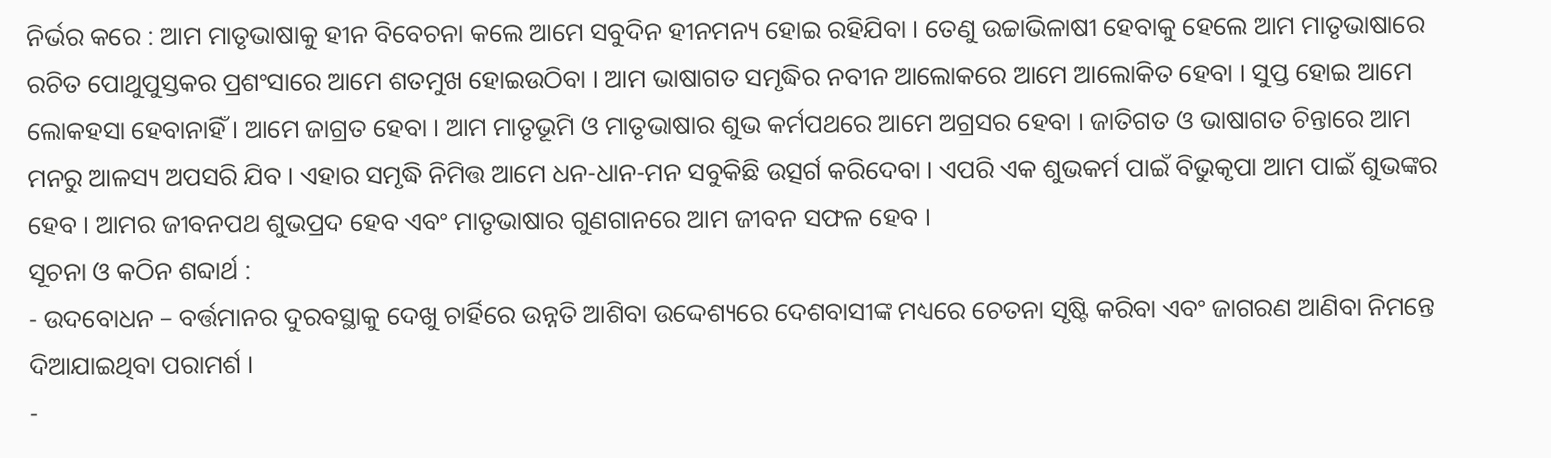ନିର୍ଭର କରେ : ଆମ ମାତୃଭାଷାକୁ ହୀନ ବିବେଚନା କଲେ ଆମେ ସବୁଦିନ ହୀନମନ୍ୟ ହୋଇ ରହିଯିବା । ତେଣୁ ଉଚ୍ଚାଭିଳାଷୀ ହେବାକୁ ହେଲେ ଆମ ମାତୃଭାଷାରେ ରଚିତ ପୋଥୁପୁସ୍ତକର ପ୍ରଶଂସାରେ ଆମେ ଶତମୁଖ ହୋଇଉଠିବା । ଆମ ଭାଷାଗତ ସମୃଦ୍ଧିର ନବୀନ ଆଲୋକରେ ଆମେ ଆଲୋକିତ ହେବା । ସୁପ୍ତ ହୋଇ ଆମେ ଲୋକହସା ହେବାନାହିଁ । ଆମେ ଜାଗ୍ରତ ହେବା । ଆମ ମାତୃଭୂମି ଓ ମାତୃଭାଷାର ଶୁଭ କର୍ମପଥରେ ଆମେ ଅଗ୍ରସର ହେବା । ଜାତିଗତ ଓ ଭାଷାଗତ ଚିନ୍ତାରେ ଆମ ମନରୁ ଆଳସ୍ୟ ଅପସରି ଯିବ । ଏହାର ସମୃଦ୍ଧି ନିମିତ୍ତ ଆମେ ଧନ-ଧାନ-ମନ ସବୁକିଛି ଉତ୍ସର୍ଗ କରିଦେବା । ଏପରି ଏକ ଶୁଭକର୍ମ ପାଇଁ ବିଭୁକୃପା ଆମ ପାଇଁ ଶୁଭଙ୍କର ହେବ । ଆମର ଜୀବନପଥ ଶୁଭପ୍ରଦ ହେବ ଏବଂ ମାତୃଭାଷାର ଗୁଣଗାନରେ ଆମ ଜୀବନ ସଫଳ ହେବ ।
ସୂଚନା ଓ କଠିନ ଶବ୍ଦାର୍ଥ :
- ଉଦବୋଧନ – ବର୍ତ୍ତମାନର ଦୁରବସ୍ଥାକୁ ଦେଖୁ ଚାର୍ହିରେ ଉନ୍ନତି ଆଶିବା ଉଦ୍ଦେଶ୍ୟରେ ଦେଶବାସୀଙ୍କ ମଧ୍ୟରେ ଚେତନା ସୃଷ୍ଟି କରିବା ଏବଂ ଜାଗରଣ ଆଣିବା ନିମନ୍ତେ ଦିଆଯାଇଥିବା ପରାମର୍ଶ ।
-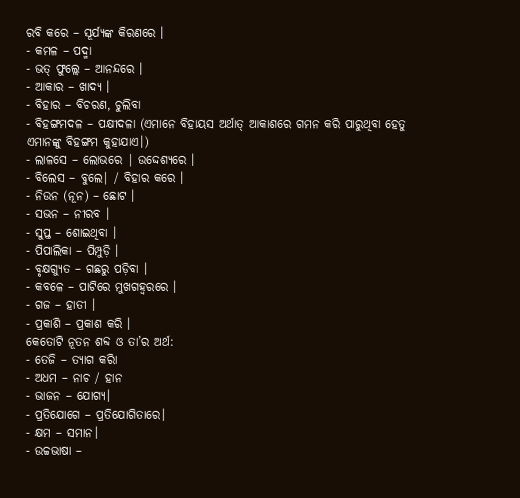ରବି କରେ – ସୂର୍ଯ୍ୟଙ୍କ କିରଣରେ ।
- କମଳ – ପଦ୍ମା
- ଭତ୍ ଫୁଲ୍ଲେ – ଆନନ୍ଦରେ ।
- ଆକାର – ଖାଦ୍ୟ ।
- ବିହାର – ବିଚରଣ, ଚୁଲିବା
- ବିହଙ୍ଗମଦଳ – ପକ୍ଷୀଦଳା (ଏମାନେ ବିହାୟସ ଅର୍ଥାତ୍ ଆକାଶରେ ଗମନ କରି ପାରୁଥିବା ହେତୁ ଏମାନଙ୍କୁ ବିହଙ୍ଗମ କୁହାଯାଏ।)
- ଲାଳସେ – ଲୋଭରେ | ଉଦ୍ଦେଶ୍ୟରେ ।
- ବିଲେସ – ବୁଲେ| / ବିହାର କରେ ।
- ନିଉନ (ନୂନ) – ଛୋଟ ।
- ସଭନ – ନୀରବ ।
- ସୁପ୍ତ – ଶୋଇଥିବା ।
- ପିପାଲିକା – ପିମ୍ପୁଡ଼ି ।
- ବୃକ୍ଷଗ୍ୟୁତ – ଗଛରୁ ପଡ଼ିବା ।
- କବଳେ – ପାଟିରେ ମୁଖଗହ୍ଵରରେ ।
- ଗଜ – ହାତୀ ।
- ପ୍ରକାଶି – ପ୍ରକାଶ କରି ।
କେତୋଟି ନୂତନ ଶବ୍ଦ ଓ ତା’ର ଅର୍ଥ:
- ତେଜି – ତ୍ୟାଗ କରିା
- ଅଧମ – ନାଚ / ହାନ
- ଭାଜନ – ଯୋଗ୍ୟ।
- ପ୍ରତିଯୋଗେ – ପ୍ରତିଯୋଗିତାରେ।
- କ୍ଷମ – ସମାନ।
- ଉଚ୍ଚଭାଷା –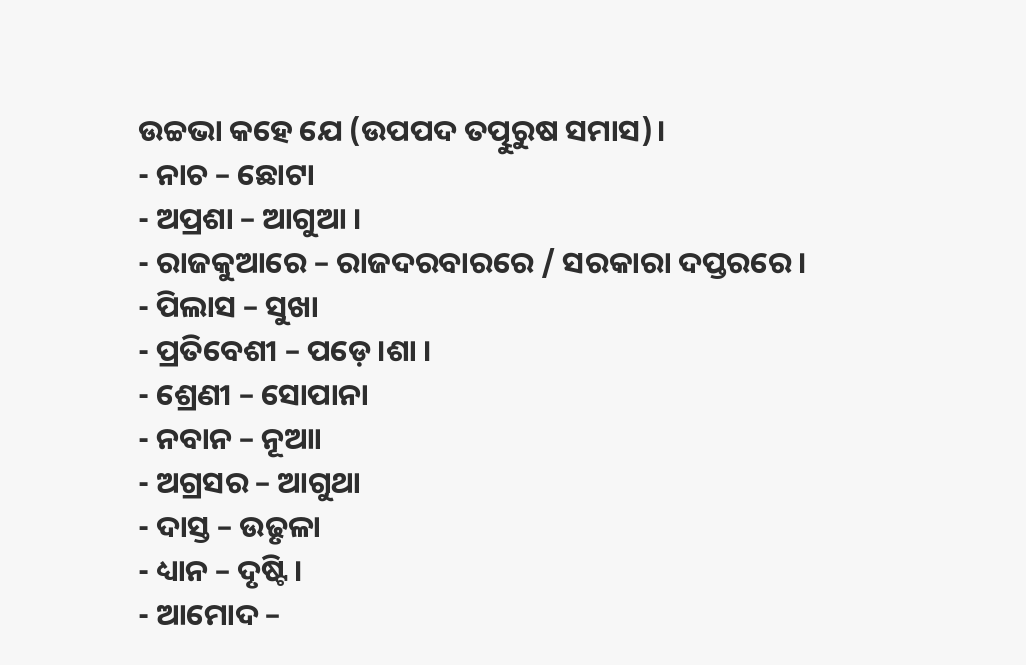ଉଚ୍ଚଭା କହେ ଯେ (ଉପପଦ ତତ୍ପୁରୁଷ ସମାସ)।
- ନାଚ – ଛୋଟା
- ଅପ୍ରଶା – ଆଗୁଆ ।
- ରାଜକୁଆରେ – ରାଜଦରବାରରେ / ସରକାରା ଦପ୍ତରରେ।
- ପିଲାସ – ସୁଖା
- ପ୍ରତିବେଶୀ – ପଡ଼େ।ଶା ।
- ଶ୍ରେଣୀ – ସୋପାନା
- ନବାନ – ନୂଆା
- ଅଗ୍ରସର – ଆଗୁଥା
- ଦାସ୍ତ – ଉଢୃଳା
- ଧ୍ୟାନ – ଦୃଷ୍ଟି।
- ଆମୋଦ –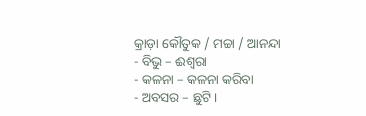କ୍ରାଡ଼ା କୌତୁକ / ମଚ୍ଚା / ଆନନ୍ଦା
- ବିଭୁ – ଈଶ୍ଵରା
- କଳନା – କଳନା କରିବା
- ଅବସର – ଛୁଟି।